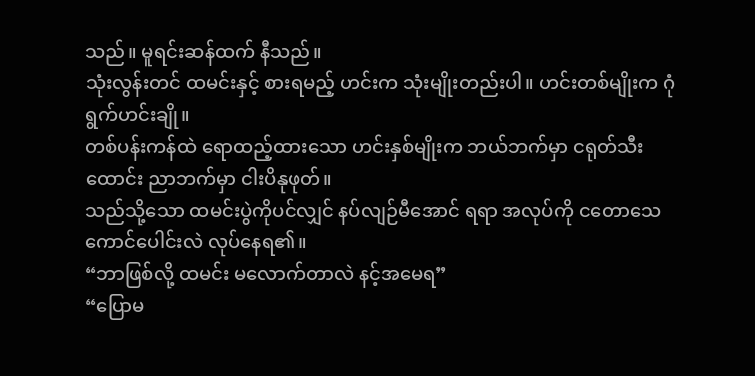သည်။ မူရင်းဆန်ထက် နီသည်။
သုံးလွန်းတင် ထမင်းနှင့် စားရမည့် ဟင်းက သုံးမျိုးတည်းပါ။ ဟင်းတစ်မျိုးက ဂုံရွက်ဟင်းချို။
တစ်ပန်းကန်ထဲ ရောထည့်ထားသော ဟင်းနှစ်မျိုးက ဘယ်ဘက်မှာ ငရုတ်သီးထောင်း ညာဘက်မှာ ငါးပိနုဖုတ်။
သည်သို့သော ထမင်းပွဲကိုပင်လျှင် နပ်လျဉ်မီအောင် ရရာ အလုပ်ကို ငတောသေကောင်ပေါင်းလဲ လုပ်နေရ၏။
“ဘာဖြစ်လို့ ထမင်း မလောက်တာလဲ နင့်အမေရ”
“ပြောမ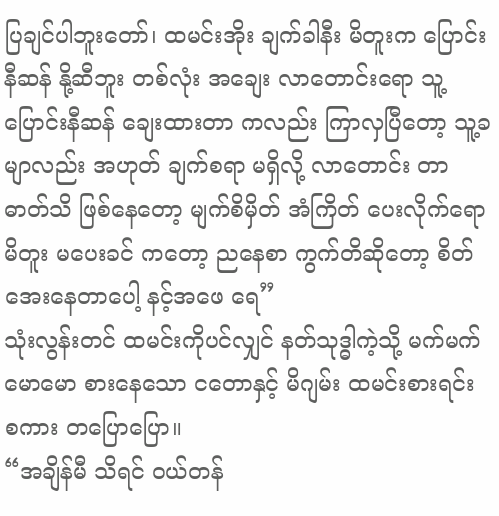ပြချင်ပါဘူးတော်၊ ထမင်းအိုး ချက်ခါနီး မိတူးက ပြောင်းနီဆန် နို့ဆီဘူး တစ်လုံး အချေး လာတောင်းရော သူ့ပြောင်းနီဆန် ချေးထားတာ ကလည်း ကြာလှပြီတော့ သူ့ခမျာလည်း အဟုတ် ချက်စရာ မရှိလို့ လာတောင်း တာ ဓာတ်သိ ဖြစ်နေတော့ မျက်စိမှိတ် အံကြိတ် ပေးလိုက်ရော မိတူး မပေးခင် ကတော့ ညနေစာ ကွက်တိဆိုတော့ စိတ်အေးနေတာပေါ့ နင့်အဖေ ရေ”
သုံးလွန်းတင် ထမင်းကိုပင်လျှင် နတ်သုဒ္ဓါကဲ့သို့ မက်မက်မောမော စားနေသော ငတောနှင့် မိဂျမ်း ထမင်းစားရင်း စကား တပြောပြော။
“အချိန်မီ သိရင် ဝယ်တန်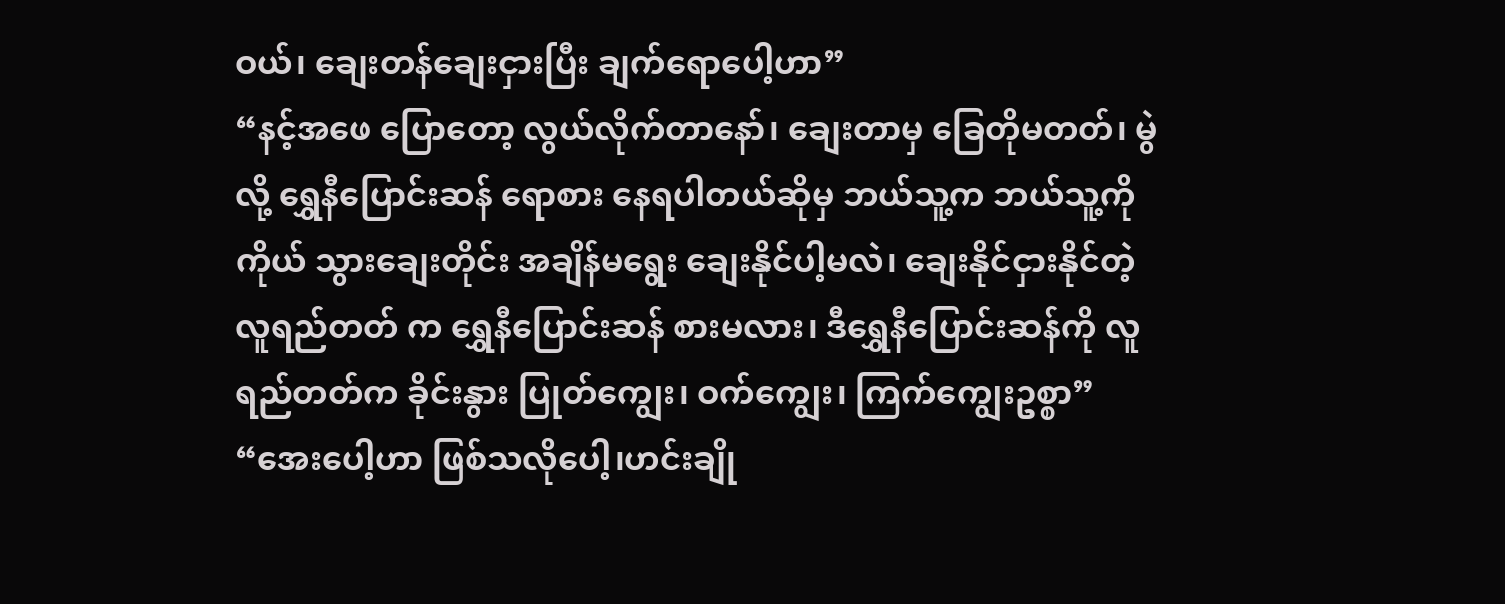ဝယ်၊ ချေးတန်ချေးငှားပြီး ချက်ရောပေါ့ဟာ”
“နင့်အဖေ ပြောတော့ လွယ်လိုက်တာနော်၊ ချေးတာမှ ခြေတိုမတတ်၊ မွဲလို့ ရွှေနီပြောင်းဆန် ရောစား နေရပါတယ်ဆိုမှ ဘယ်သူ့က ဘယ်သူ့ကို ကိုယ် သွားချေးတိုင်း အချိန်မရွေး ချေးနိုင်ပါ့မလဲ၊ ချေးနိုင်ငှားနိုင်တဲ့ လူရည်တတ် က ရွှေနီပြောင်းဆန် စားမလား၊ ဒီရွှေနီပြောင်းဆန်ကို လူရည်တတ်က ခိုင်းနွား ပြုတ်ကျွေး၊ ဝက်ကျွေး၊ ကြက်ကျွေးဥစ္စာ”
“အေးပေါ့ဟာ ဖြစ်သလိုပေါ့၊ဟင်းချို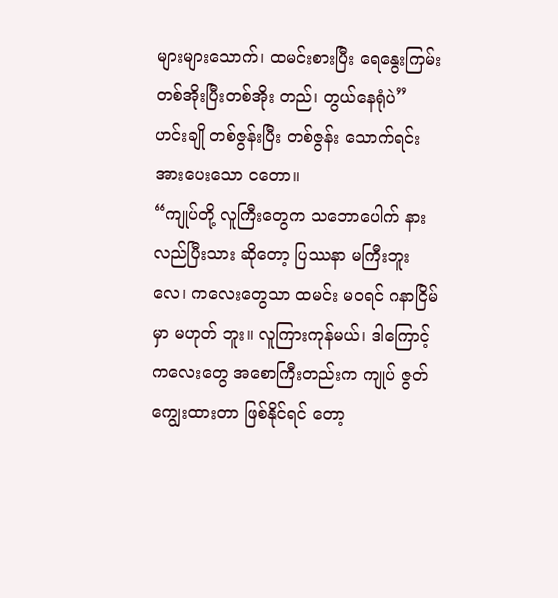များများသောက်၊ ထမင်းစားပြီး ရေနွေးကြမ်း တစ်အိုးပြီးတစ်အိုး တည်၊ တွယ်နေရုံပဲ”
ဟင်းချို တစ်ဇွန်းပြီး တစ်ဇွန်း သောက်ရင်း အားပေးသော ငတော။
“ကျုပ်တို့ လူကြီးတွေက သဘောပေါက် နားလည်ပြီးသား ဆိုတော့ ပြဿနာ မကြီးဘူးလေ၊ ကလေးတွေသာ ထမင်း မဝရင် ဂနာငြိမ်မှာ မဟုတ် ဘူး။ လူကြားကုန်မယ်၊ ဒါကြောင့် ကလေးတွေ အစောကြီးတည်းက ကျုပ် ဇွတ်ကျွေးထားတာ ဖြစ်နိုင်ရင် တော့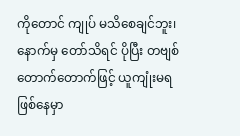ကိုတောင် ကျုပ် မသိစေချင်ဘူး၊ နောက်မှ တော်သိရင် ပိုပြီး တဗျစ်တောက်တောက်ဖြင့် ယူကျုံးမရ ဖြစ်နေမှာ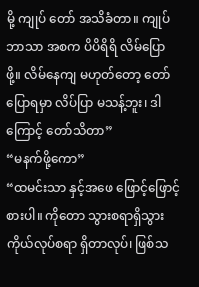မို့ ကျုပ် တော် အသိခံတာ။ ကျုပ်ဘာသာ အစက ပိပိရိရိ လိမ်ပြောဖို့။ လိမ်နေကျ မဟုတ်တော့ တော် ပြောရမှာ လိပ်ပြာ မသန့်ဘူး၊ ဒါကြောင့် တော်သိတာ”
“မနက်ဖို့ကော”
“ထမင်းသာ နှင့်အဖေ ဖြောင့်ဖြောင့်စားပါ။ ကိုတော သွားစရာရှိသွား ကိုယ်လုပ်စရာ ရှိတာလုပ်၊ ဖြစ်သ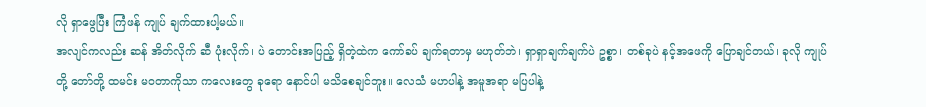လို ရှာဖွေပြီး ကြံဖန် ကျုပ် ချက်ထားပါ့မယ်။
အလျင်ကလည်း ဆန် အိတ်လိုက် ဆီ ပုံးလိုက်၊ ပဲ တောင်းအပြည့် ရှိတဲ့ထဲက ကော်ခပ် ချက်ရတာမှ မဟုတ်ဘဲ၊ ရှာရှာချက်ချက်ပဲ ဥစ္စာ၊ တစ်ခုပဲ နင့်အဖေကို ပြောချင်တယ်၊ ခုလို ကျုပ်တို့ တော်တို့ ထမင်း မဝတာကိုသာ ကလေးတွေ ခုရော နောင်ပါ မသိစေချင်ဘူး။ လေသံ မဟပါနဲ့ အမူအရာ မပြပါနဲ့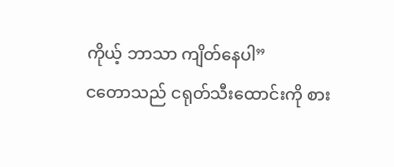ကိုယ့် ဘာသာ ကျိတ်နေပါ”
ငတောသည် ငရုတ်သီးထောင်းကို စား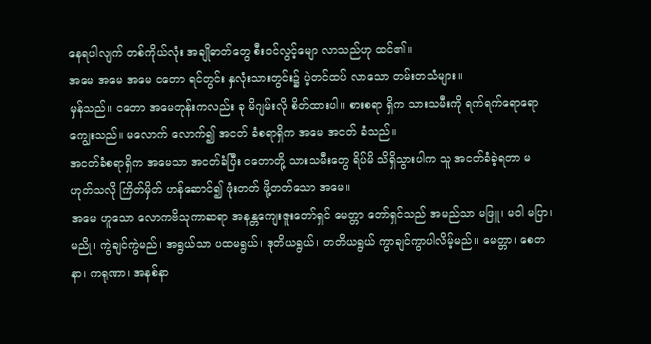နေရပါလျက် တစ်ကိုယ်လုံး အချိုဓာတ်တွေ စီးဝင်လွင့်မျော လာသည်ဟု ထင်၏။
အမေ အမေ အမေ ငတော ရင်တွင်း နှလုံးသားတွင်း၌ ပဲ့တင်ထပ် လာသော တမ်းတသံများ။
မှန်သည်။ ငတော အမေတုန်းကလည်း ခု မိဂျမ်းလို စိတ်ထားပါ။ စားစရာ ရှိက သားသမီးကို ရက်ရက်ရောရော ကျွေးသည်။ မလောက် လောက်၍ အငတ် ခံစရာရှိက အမေ အငတ် ခံသည်။
အငတ်ခံစရာရှိက အမေသာ အငတ်ခံပြီး ငတောတို့ သားသမီးတွေ ရိပ်မိ သိရှိသွားပါက သူ အငတ်ခံခဲ့ရတာ မဟုတ်သလို ကြိတ်မှိတ် ဟန်ဆောင်၍ ဖုံးတတ် ဖို့တတ်သော အမေ။
အမေ ဟူသော လောကဗိသုကာဆရာ အနန္တကျေးဇူးတော်ရှင် မေတ္တာ တော်ရှင်သည် အမည်သာ မဖြူ၊ မဝါ မပြာ၊ မညို၊ ကွဲချင်ကွဲမည်၊ အရွယ်သာ ပထမရွယ်၊ ဒုတိယရွယ်၊ တတိယရွယ် ကွာချင်ကွာပါလိမ့်မည်။ မေတ္တာ၊ စေတနာ၊ ကရုဏာ၊ အနစ်နာ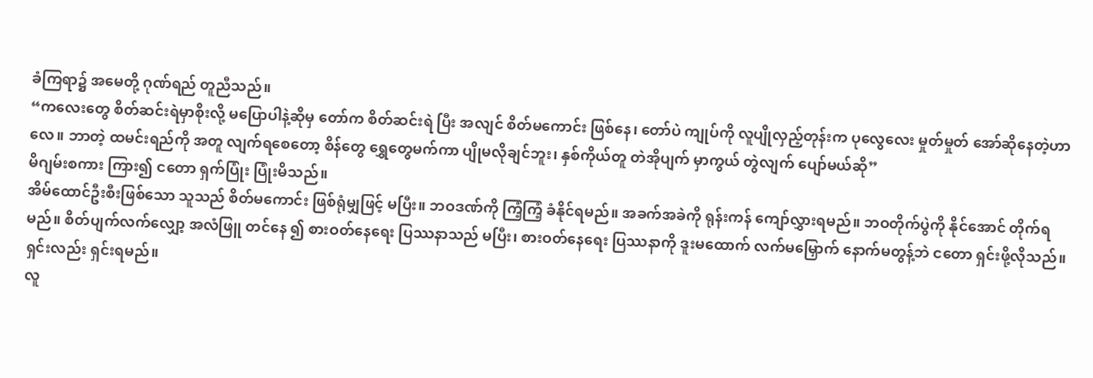ခံကြရာ၌ အမေတို့ ဂုဏ်ရည် တူညီသည်။
“ကလေးတွေ စိတ်ဆင်းရဲမှာစိုးလို့ မပြောပါနဲ့ဆိုမှ တော်က စိတ်ဆင်းရဲ ပြီး အလျင် စိတ်မကောင်း ဖြစ်နေ၊ တော်ပဲ ကျုပ်ကို လူပျိုလှည့်တုန်းက ပုလွေလေး မှုတ်မှုတ် အော်ဆိုနေတဲ့ဟာလေ။ ဘာတဲ့ ထမင်းရည်ကို အတူ လျက်ရစေတော့ စိန်တွေ ရွှေတွေမက်ကာ ပျိုမလိုချင်ဘူး၊ နှစ်ကိုယ်တူ တဲအိုပျက် မှာကွယ် တွဲလျက် ပျော်မယ်ဆို”
မိဂျမ်းစကား ကြား၍ ငတော ရှက်ပြုံး ပြုံးမိသည်။
အိမ်ထောင်ဦးစီးဖြစ်သော သူသည် စိတ်မကောင်း ဖြစ်ရုံမျှဖြင့် မပြီး။ ဘဝဒဏ်ကို ကြံ့ကြံ့ ခံနိုင်ရမည်။ အခက်အခဲကို ရုန်းကန် ကျော်လွှားရမည်။ ဘဝတိုက်ပွဲကို နိုင်အောင် တိုက်ရမည်။ စိတ်ပျက်လက်လျှော့ အလံဖြူ တင်နေ ၍ စားဝတ်နေရေး ပြဿနာသည် မပြီး၊ စားဝတ်နေရေး ပြဿနာကို ဒူးမထောက် လက်မမြှောက် နောက်မတွန့်ဘဲ ငတော ရှင်းဖို့လိုသည်။ ရှင်းလည်း ရှင်းရမည်။
လူ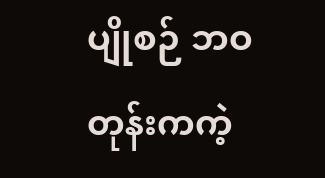ပျိုစဉ် ဘဝတုန်းကကဲ့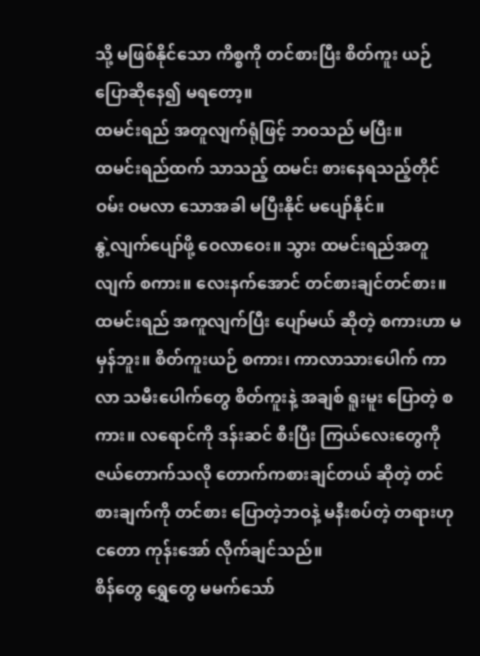သို့ မဖြစ်နိုင်သော ကိစ္စကို တင်စားပြီး စိတ်ကူး ယဉ် ပြောဆိုနေ၍ မရတော့။
ထမင်းရည် အတူလျက်ရုံဖြင့် ဘဝသည် မပြီး။
ထမင်းရည်ထက် သာသည့် ထမင်း စားနေရသည့်တိုင် ဝမ်း ဝမလာ သောအခါ မပြီးနိုင် မပျော်နိုင်။
နွဲ့လျက်ပျော်ဖို့ ဝေလာဝေး။ သွား ထမင်းရည်အတူလျက် စကား။ လေးနက်အောင် တင်စားချင်တင်စား။ ထမင်းရည် အကူလျက်ပြီး ပျော်မယ် ဆိုတဲ့ စကားဟာ မမှန်ဘူး။ စိတ်ကူးယဉ် စကား၊ ကာလာသားပေါက် ကာလာ သမီးပေါက်တွေ စိတ်ကူးနဲ့ အချစ် ရူးမူး ပြောတဲ့ စကား။ လရောင်ကို ဒန်းဆင် စီးပြီး ကြယ်လေးတွေကို ဇယ်တောက်သလို တောက်ကစားချင်တယ် ဆိုတဲ့ တင်စားချက်ကို တင်စား ပြောတဲ့ဘဝနဲ့ မနီးစပ်တဲ့ တရားဟု ငတော ကုန်းအော် လိုက်ချင်သည်။
စိန်တွေ ရွှေတွေ မမက်သော်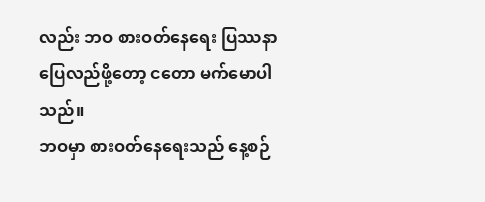လည်း ဘဝ စားဝတ်နေရေး ပြဿနာ ပြေလည်ဖို့တော့ ငတော မက်မောပါသည်။
ဘဝမှာ စားဝတ်နေရေးသည် နေ့စဉ်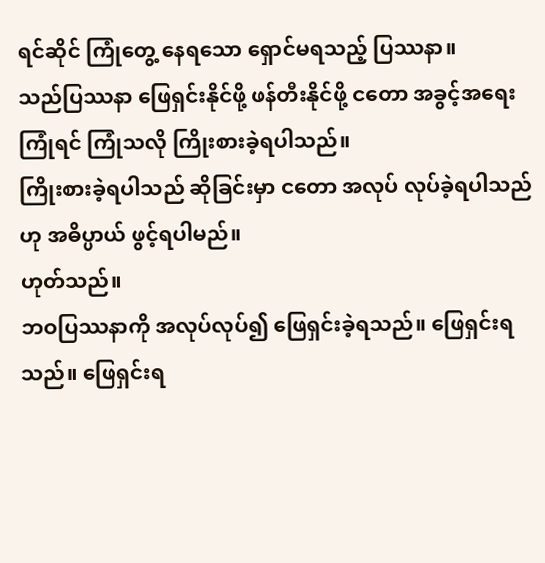ရင်ဆိုင် ကြုံတွေ့ နေရသော ရှောင်မရသည့် ပြဿနာ။
သည်ပြဿနာ ဖြေရှင်းနိုင်ဖို့ ဖန်တီးနိုင်ဖို့ ငတော အခွင့်အရေး ကြုံရင် ကြုံသလို ကြိုးစားခဲ့ရပါသည်။
ကြိုးစားခဲ့ရပါသည် ဆိုခြင်းမှာ ငတော အလုပ် လုပ်ခဲ့ရပါသည်ဟု အဓိပ္ပာယ် ဖွင့်ရပါမည်။
ဟုတ်သည်။
ဘဝပြဿနာကို အလုပ်လုပ်၍ ဖြေရှင်းခဲ့ရသည်။ ဖြေရှင်းရသည်။ ဖြေရှင်းရ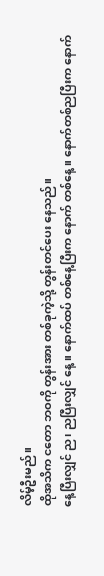လိမ့်ဦးမည်။
ထိုအသိက ငတော ဘဝကို တွန်းအား တစ်ခုကဲ့သို့ တွန်းတင်ပေး နေသည်။
နေ့ပြီးလျှင် ည၊ ညပြီးလျှင် နေ့။ နောက်ထပ် တစ်နေ့ပြီးက နောက် တစ်နေ့။ နောက်တစ်ညပြီးက နောက်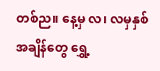တစ်ည။ နေ့မှ လ၊ လမှနှစ် အချိန်တွေ ရွှေ့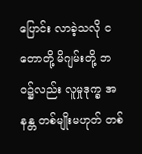ပြောင်း လာခဲ့သလို ငတောတို့ မိဂျမ်းတို့ ဘဝ၌လည်း လူမှုဒုက္ခ အနန္တ တစ်မျိုးမဟုတ် တစ်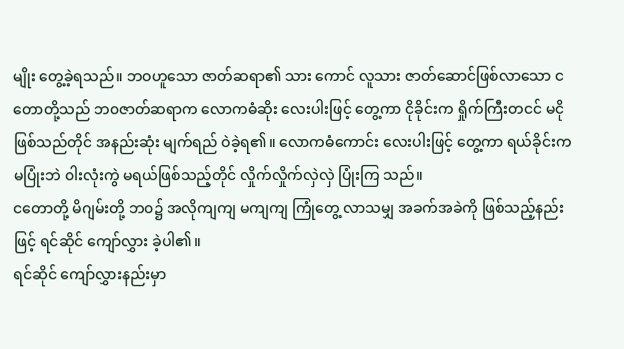မျိုး တွေ့ခဲ့ရသည်။ ဘဝဟူသော ဇာတ်ဆရာ၏ သား ကောင် လူသား ဇာတ်ဆောင်ဖြစ်လာသော ငတောတို့သည် ဘ၀ဇာတ်ဆရာက လောကဓံဆိုး လေးပါးဖြင့် တွေ့ကာ ငိုခိုင်းက ရှိုက်ကြီးတငင် မငိုဖြစ်သည်တိုင် အနည်းဆုံး မျက်ရည် ဝဲခဲ့ရ၏။ လောကဓံကောင်း လေးပါးဖြင့် တွေ့ကာ ရယ်ခိုင်းက မပြုံးဘဲ ၀ါးလုံးကွဲ မရယ်ဖြစ်သည့်တိုင် လှိုက်လှိုက်လှဲလှဲ ပြုံးကြ သည်။
ငတောတို့ မိဂျမ်းတို့ ဘ၀၌ အလိုကျကျ မကျကျ ကြုံတွေ့ လာသမျှ အခက်အခဲကို ဖြစ်သည့်နည်းဖြင့် ရင်ဆိုင် ကျော်လွှား ခဲ့ပါ၏။
ရင်ဆိုင် ကျော်လွှားနည်းမှာ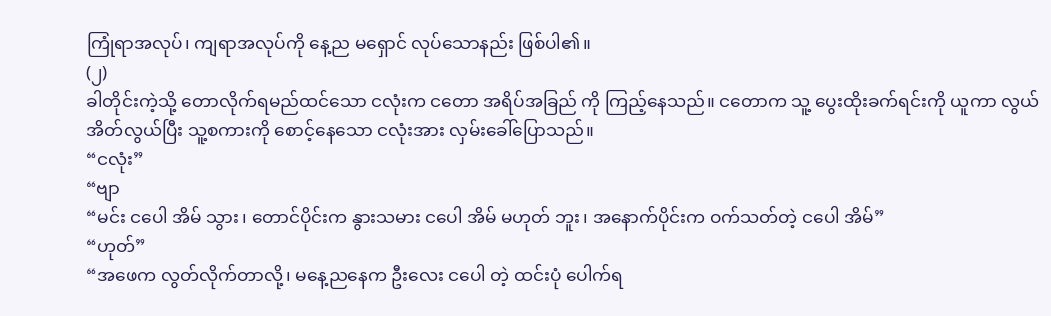ကြုံရာအလုပ်၊ ကျရာအလုပ်ကို နေ့ည မရှောင် လုပ်သောနည်း ဖြစ်ပါ၏။
(၂)
ခါတိုင်းကဲ့သို့ တောလိုက်ရမည်ထင်သော ငလုံးက ငတော အရိပ်အခြည် ကို ကြည့်နေသည်။ ငတောက သူ့ ပွေးထိုးခက်ရင်းကို ယူကာ လွယ်အိတ်လွယ်ပြီး သူ့စကားကို စောင့်နေသော ငလုံးအား လှမ်းခေါ်ပြောသည်။
“ငလုံး”
“ဗျာ
“မင်း ငပေါ အိမ် သွား၊ တောင်ပိုင်းက နွားသမား ငပေါ အိမ် မဟုတ် ဘူး၊ အနောက်ပိုင်းက ဝက်သတ်တဲ့ ငပေါ အိမ်”
“ဟုတ်”
“အဖေက လွတ်လိုက်တာလို့၊ မနေ့ညနေက ဦးလေး ငပေါ တဲ့ ထင်းပုံ ပေါက်ရ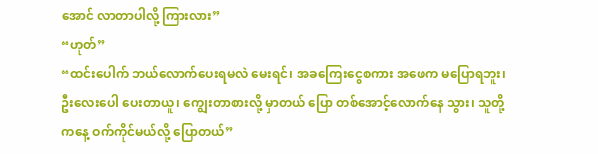အောင် လာတာပါလို့ ကြားလား”
“ဟုတ်”
“ထင်းပေါက် ဘယ်လောက်ပေးရမလဲ မေးရင်၊ အခကြေးငွေစကား အဖေက မပြောရဘူး၊ ဦးလေးပေါ ပေးတာယူ၊ ကျွေးတာစားလို့ မှာတယ် ပြော တစ်အောင့်လောက်နေ သွား၊ သူတို့ ကနေ့ ဝက်ကိုင်မယ်လို့ ပြောတယ်”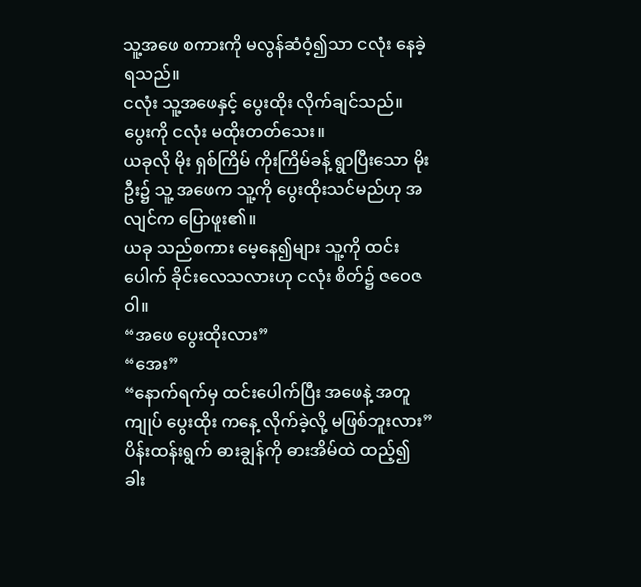သူ့အဖေ စကားကို မလွန်ဆံဝံ့၍သာ ငလုံး နေခဲ့ရသည်။
ငလုံး သူ့အဖေနှင့် ပွေးထိုး လိုက်ချင်သည်။ ပွေးကို ငလုံး မထိုးတတ်သေး။
ယခုလို မိုး ရှစ်ကြိမ် ကိုးကြိမ်ခန့် ရွာပြီးသော မိုးဦး၌ သူ့ အဖေက သူ့ကို ပွေးထိုးသင်မည်ဟု အလျင်က ပြောဖူး၏။
ယခု သည်စကား မေ့နေ၍များ သူ့ကို ထင်းပေါက် ခိုင်းလေသလားဟု ငလုံး စိတ်၌ ဇဝေဇဝါ။
“အဖေ ပွေးထိုးလား”
“အေး”
“နောက်ရက်မှ ထင်းပေါက်ပြီး အဖေနဲ့ အတူ ကျုပ် ပွေးထိုး ကနေ့ လိုက်ခဲ့လို့ မဖြစ်ဘူးလား”
ပိန်းထန်းရွက် ဓားချွန်ကို ဓားအိမ်ထဲ ထည့်၍ ခါး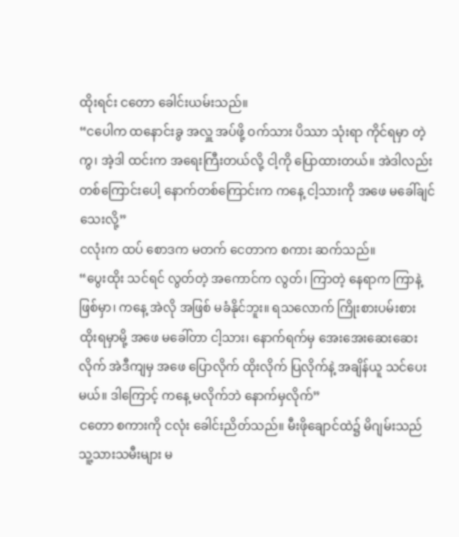ထိုးရင်း ငတော ခေါင်းယမ်းသည်။
“ငပေါက ထနောင်းခွ အလှူ အပ်ဖို့ ဝက်သား ပိဿာ သုံးရာ ကိုင်ရမှာ တဲ့ကွ၊ အဲ့ဒါ ထင်းက အရေးကြီးတယ်လို့ ငါ့ကို ပြောထားတယ်။ အဲဒါလည်း တစ်ကြောင်းပေါ့ နောက်တစ်ကြောင်းက ကနေ့ ငါ့သားကို အဖေ မခေါ်ချင် သေးလို့”
ငလုံးက ထပ် စောဒက မတက် ငေတာက စကား ဆက်သည်။
“ပွေးထိုး သင်ရင် လွတ်တဲ့ အကောင်က လွတ်၊ ကြာတဲ့ နေရာက ကြာနဲ့ ဖြစ်မှာ၊ ကနေ့ အဲလို အဖြစ် မခံနိုင်ဘူး။ ရသလောက် ကြိုးစားပမ်းစား ထိုးရမှာမို့ အဖေ မခေါ်တာ ငါ့သား၊ နောက်ရက်မှ အေးအေးဆေးဆေး လိုက် အဲဒီကျမှ အဖေ ပြောလိုက် ထိုးလိုက် ပြလိုက်နဲ့ အချိန်ယူ သင်ပေးမယ်။ ဒါကြောင့် ကနေ့ မလိုက်ဘဲ နောက်မှလိုက်”
ငတော စကားကို ငလုံး ခေါင်းညိတ်သည်။ မီးဖိုချောင်ထဲ၌ မိဂျမ်းသည် သူ့သားသမီးများ မ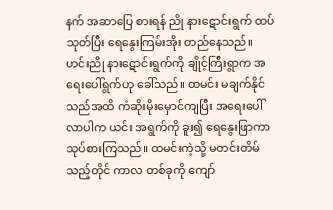နက် အဆာပြေ စားရန် ညို နားဋောင်းရွက် ထပ်သုတ်ပြီး ရေနွေးကြမ်းအိုး တည်နေသည်။
ဟင်းညို နားဋောင်းရွက်ကို ချိုင့်ကြီးရွာက အရေးပေါ်ရွက်ဟု ခေါ်သည်။ ထမင်း မချက်နိုင်သည်အထိ ကံဆိုးမိုးမှောင်ကျပြီး အရေးပေါ်လာပါက ယင်း အရွက်ကို ခူး၍ ရေနွေးဖြာကာ သုပ်စားကြသည်။ ထမင်းကဲ့သို့ မတင်းတိမ်သည့်တိုင် ကာလ တစ်ခုကို ကျော်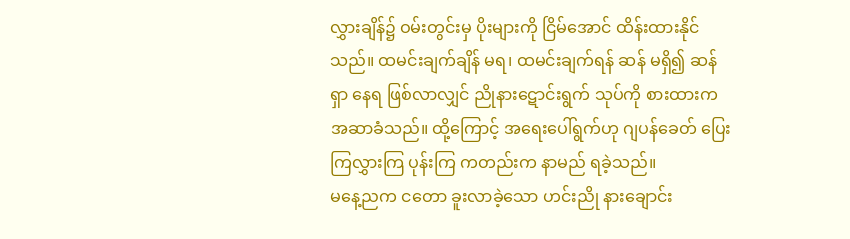လွှားချိန်၌ ဝမ်းတွင်းမှ ပိုးများကို ငြိမ်အောင် ထိန်းထားနိုင်သည်။ ထမင်းချက်ချိန် မရ၊ ထမင်းချက်ရန် ဆန် မရှိ၍ ဆန်ရှာ နေရ ဖြစ်လာလျှင် ညိုနားဋောင်းရွက် သုပ်ကို စားထားက အဆာခံသည်။ ထို့ကြောင့် အရေးပေါ်ရွက်ဟု ဂျပန်ခေတ် ပြေးကြလွှားကြ ပုန်းကြ ကတည်းက နာမည် ရခဲ့သည်။
မနေ့ညက ငတော ခူးလာခဲ့သော ဟင်းညို နားချောင်း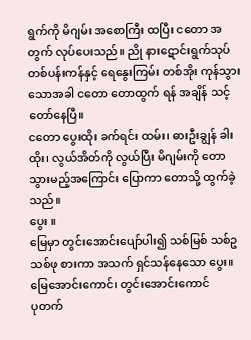ရွက်ကို မိဂျမ်း အစောကြီး ထပြီး ငတော အတွက် လုပ်ပေးသည်။ ညို နားဋောင်းရွက်သုပ် တစ်ပန်းကန်နှင့် ရေနွေးကြမ်း တစ်အိုး ကုန်သွားသောအခါ ငတော တောထွက် ရန် အချိန် သင့်တော်နေပြီ။
ငတော ပွေးထိုး ခက်ရင်း ထမ်း၊ ဓားဦးချွန် ခါးထိုး၊ လွယ်အိတ်ကို လွယ်ပြီး မိဂျမ်းကို တောသွားမည့်အကြောင်း ပြောကာ တောသို့ ထွက်ခဲ့သည်။
ပွေး ။
မြေမှာ တွင်းအောင်းပျော်ပါး၍ သစ်မြစ် သစ်ဥ သစ်ဖု စားကာ အသက် ရှင်သန်နေသော ပွေး။ မြေအောင်းကောင်၊ တွင်းအောင်းကောင်
ပုတက်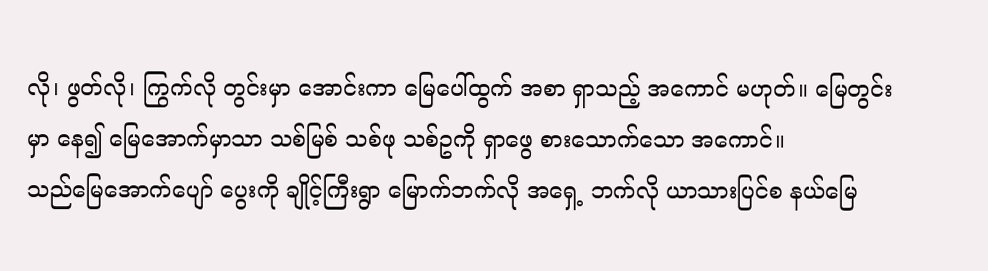လို၊ ဖွတ်လို၊ ကြွက်လို တွင်းမှာ အောင်းကာ မြေပေါ်ထွက် အစာ ရှာသည့် အကောင် မဟုတ်။ မြေတွင်းမှာ နေ၍ မြေအောက်မှာသာ သစ်မြစ် သစ်ဖု သစ်ဥကို ရှာဖွေ စားသောက်သော အကောင်။
သည်မြေအောက်ပျော် ပွေးကို ချိုင့်ကြီးရွာ မြောက်ဘက်လို အရှေ့ ဘက်လို ယာသားပြင်စ နယ်မြေ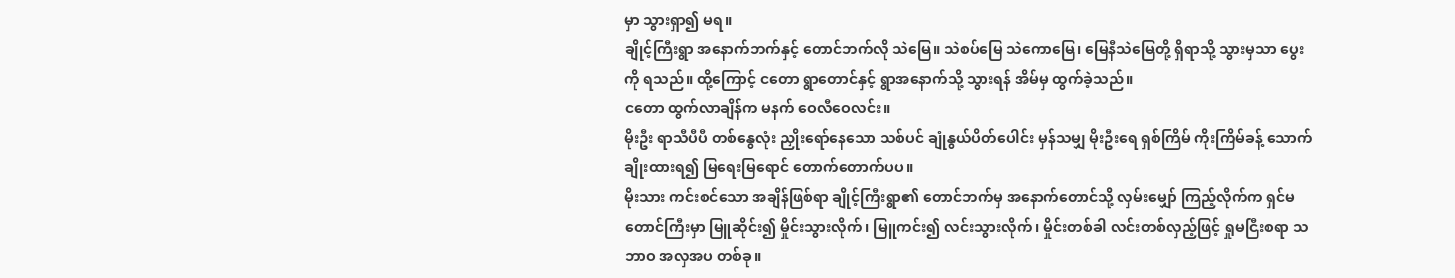မှာ သွားရှာ၍ မရ။
ချိုင့်ကြီးရွာ အနောက်ဘက်နှင့် တောင်ဘက်လို သဲမြေ။ သဲစပ်မြေ သဲကောမြေ၊ မြေနီသဲမြေတို့ ရှိရာသို့ သွားမှသာ ပွေးကို ရသည်။ ထို့ကြောင့် ငတော ရွာတောင်နှင့် ရွာအနောက်သို့ သွားရန် အိမ်မှ ထွက်ခဲ့သည်။
ငတော ထွက်လာချိန်က မနက် ဝေလီဝေလင်း။
မိုးဦး ရာသီပီပီ တစ်နွေလုံး ညှိုးရော်နေသော သစ်ပင် ချုံနွယ်ပိတ်ပေါင်း မှန်သမျှ မိုးဦးရေ ရှစ်ကြိမ် ကိုးကြိမ်ခန့် သောက်ချိုးထားရ၍ မြရေးမြရောင် တောက်တောက်ပပ။
မိုးသား ကင်းစင်သော အချိန်ဖြစ်ရာ ချိုင့်ကြီးရွာ၏ တောင်ဘက်မှ အနောက်တောင်သို့ လှမ်းမျှော် ကြည့်လိုက်က ရှင်မတောင်ကြီးမှာ မြူဆိုင်း၍ မှိုင်းသွားလိုက်၊ မြူကင်း၍ လင်းသွားလိုက်၊ မှိုင်းတစ်ခါ လင်းတစ်လှည့်ဖြင့် ရှုမငြီးစရာ သဘာဝ အလှအပ တစ်ခု။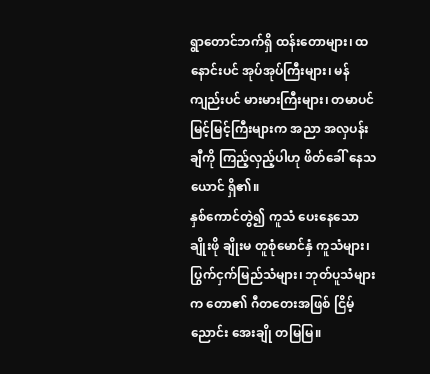ရွာတောင်ဘက်ရှိ ထန်းတောများ၊ ထနောင်းပင် အုပ်အုပ်ကြီးများ၊ မန် ကျည်းပင် မားမားကြီးများ၊ တမာပင် မြင့်မြင့်ကြီးများက အညာ အလှပန်းချီကို ကြည့်လှည့်ပါဟု ဖိတ်ခေါ် နေသယောင် ရှိ၏။
နှစ်ကောင်တွဲ၍ ကူသံ ပေးနေသော ချိုးဖို ချိုးမ တူစုံမောင်နှံ ကူသံများ၊ ပြွက်ငှက်မြည်သံများ၊ ဘုတ်ပူသံများက တော၏ ဂီတတေးအဖြစ် ငြိမ့်ညောင်း အေးချို တမြမြ။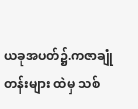ယခုအပတ်၌.ကဇာချုံတန်းများ ထဲမှ သစ်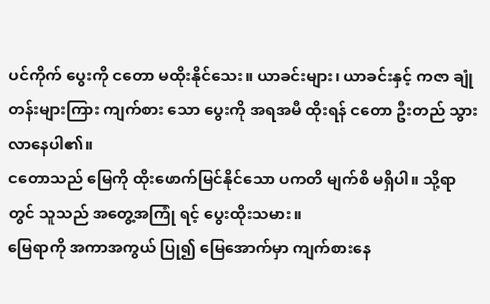ပင်ကိုက် ပွေးကို ငတော မထိုးနိုင်သေး။ ယာခင်းများ၊ ယာခင်းနှင့် ကဇာ ချုံတန်းများကြား ကျက်စား သော ပွေးကို အရအမီ ထိုးရန် ငတော ဦးတည် သွားလာနေပါ၏။
ငတောသည် မြေကို ထိုးဖောက်မြင်နိုင်သော ပကတိ မျက်စိ မရှိပါ။ သို့ရာတွင် သူသည် အတွေ့အကြုံ ရင့် ပွေးထိုးသမား။
မြေရာကို အကာအကွယ် ပြု၍ မြေအောက်မှာ ကျက်စားနေ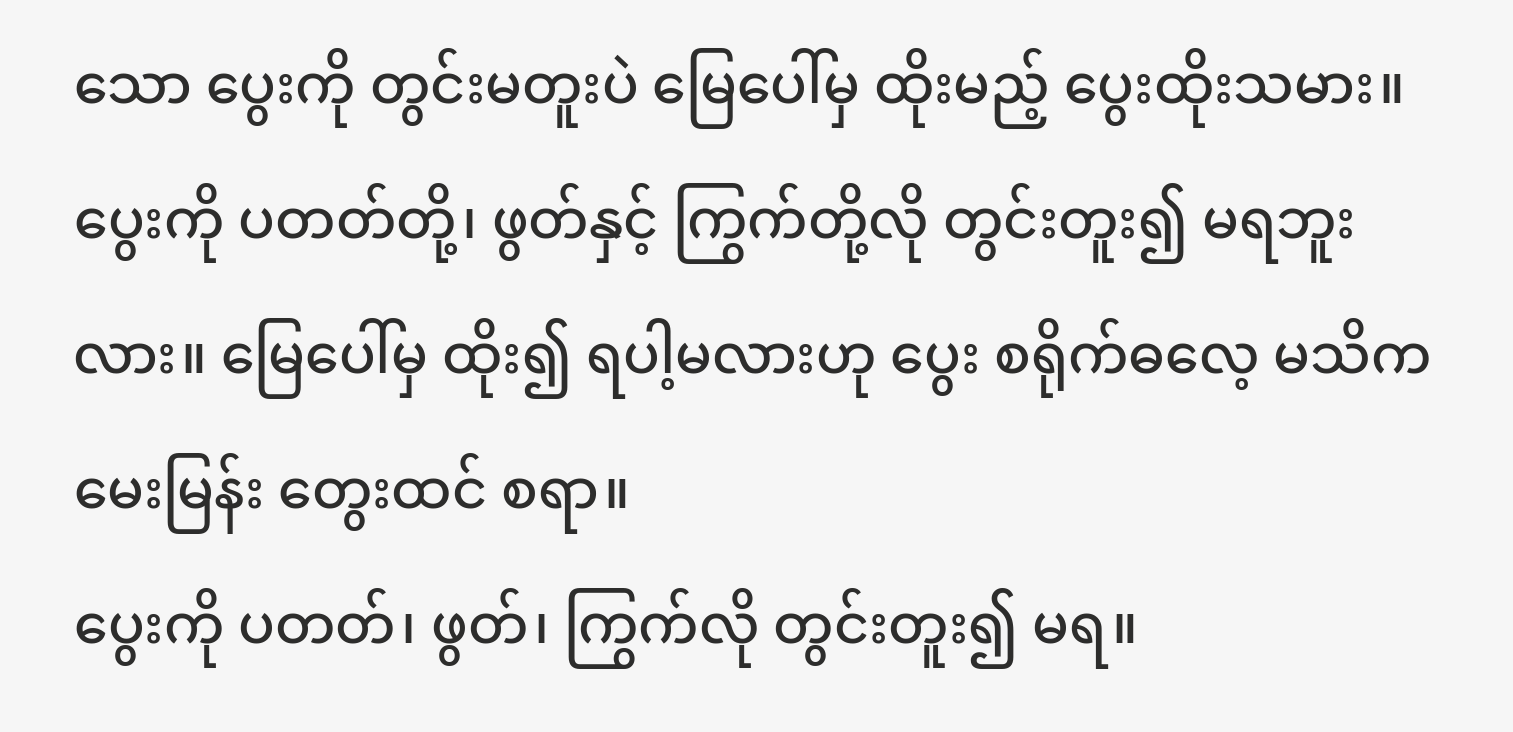သော ပွေးကို တွင်းမတူးပဲ မြေပေါ်မှ ထိုးမည့် ပွေးထိုးသမား။
ပွေးကို ပတတ်တို့၊ ဖွတ်နှင့် ကြွက်တို့လို တွင်းတူး၍ မရဘူးလား။ မြေပေါ်မှ ထိုး၍ ရပါ့မလားဟု ပွေး စရိုက်ဓလေ့ မသိက မေးမြန်း တွေးထင် စရာ။
ပွေးကို ပတတ်၊ ဖွတ်၊ ကြွက်လို တွင်းတူး၍ မရ။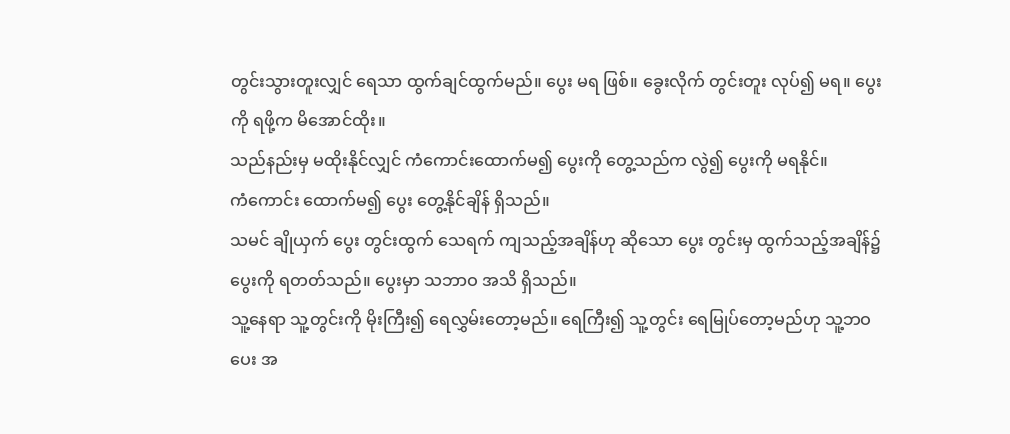တွင်းသွားတူးလျှင် ရေသာ ထွက်ချင်ထွက်မည်။ ပွေး မရ ဖြစ်။ ခွေးလိုက် တွင်းတူး လုပ်၍ မရ။ ပွေးကို ရဖို့က မိအောင်ထိုး။
သည်နည်းမှ မထိုးနိုင်လျှင် ကံကောင်းထောက်မ၍ ပွေးကို တွေ့သည်က လွဲ၍ ပွေးကို မရနိုင်။
ကံကောင်း ထောက်မ၍ ပွေး တွေ့နိုင်ချိန် ရှိသည်။
သမင် ချိုယှက် ပွေး တွင်းထွက် သေရက် ကျသည့်အချိန်ဟု ဆိုသော ပွေး တွင်းမှ ထွက်သည့်အချိန်၌ ပွေးကို ရတတ်သည်။ ပွေးမှာ သဘာဝ အသိ ရှိသည်။
သူ့နေရာ သူ့တွင်းကို မိုးကြီး၍ ရေလွှမ်းတော့မည်။ ရေကြီး၍ သူ့တွင်း ရေမြုပ်တော့မည်ဟု သူ့ဘဝပေး အ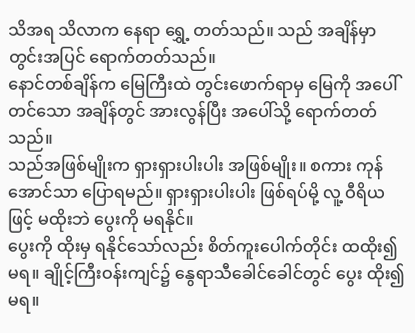သိအရ သိလာက နေရာ ရွှေ့ တတ်သည်။ သည် အချိန်မှာ တွင်းအပြင် ရောက်တတ်သည်။
နောင်တစ်ချိန်က မြေကြီးထဲ တွင်းဖောက်ရာမှ မြေကို အပေါ်တင်သော အချိန်တွင် အားလွန်ပြီး အပေါ်သို့ ရောက်တတ်သည်။
သည်အဖြစ်မျိုးက ရှားရှားပါးပါး အဖြစ်မျိုး။ စကား ကုန်အောင်သာ ပြောရမည်။ ရှားရှားပါးပါး ဖြစ်ရပ်မို့ လူ့ ဝီရိယဖြင့် မထိုးဘဲ ပွေးကို မရနိုင်။
ပွေးကို ထိုးမှ ရနိုင်သော်လည်း စိတ်ကူးပေါက်တိုင်း ထထိုး၍ မရ။ ချိုင့်ကြီးဝန်းကျင်၌ နွေရာသီခေါင်ခေါင်တွင် ပွေး ထိုး၍ မရ။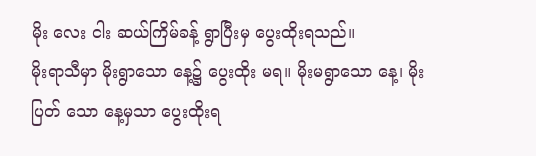မိုး လေး ငါး ဆယ်ကြိမ်ခန့် ရွာပြီးမှ ပွေးထိုးရသည်။
မိုးရာသီမှာ မိုးရွာသော နေ့၌ ပွေးထိုး မရ။ မိုးမရွာသော နေ့၊ မိုးပြတ် သော နေ့မှသာ ပွေးထိုးရ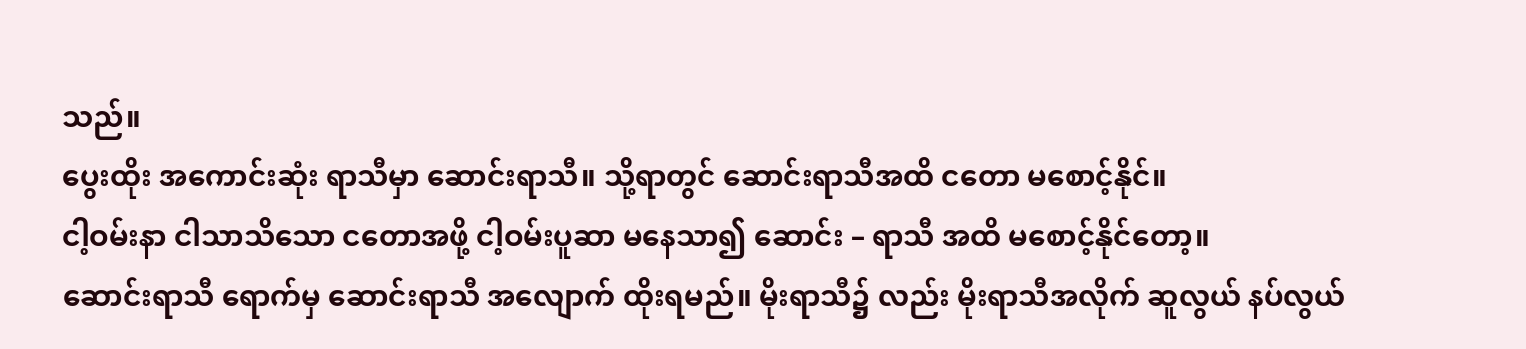သည်။
ပွေးထိုး အကောင်းဆုံး ရာသီမှာ ဆောင်းရာသီ။ သို့ရာတွင် ဆောင်းရာသီအထိ ငတော မစောင့်နိုင်။
ငါ့ဝမ်းနာ ငါသာသိသော ငတောအဖို့ ငါ့ဝမ်းပူဆာ မနေသာ၍ ဆောင်း – ရာသီ အထိ မစောင့်နိုင်တော့။
ဆောင်းရာသီ ရောက်မှ ဆောင်းရာသီ အလျောက် ထိုးရမည်။ မိုးရာသီ၌ လည်း မိုးရာသီအလိုက် ဆူလွယ် နပ်လွယ်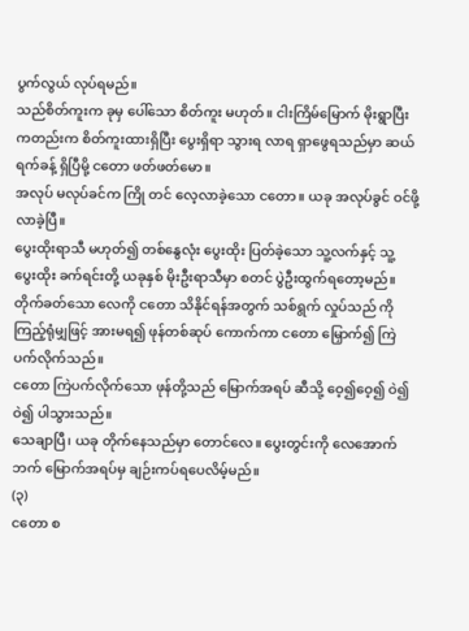ပွက်လွယ် လုပ်ရမည်။
သည်စိတ်ကူးက ခုမှ ပေါ်သော စိတ်ကူး မဟုတ်။ ငါးကြိမ်မြောက် မိုးရွာပြီး ကတည်းက စိတ်ကူးထားရှိပြီး ပွေးရှိရာ သွားရ လာရ ရှာဖွေရသည်မှာ ဆယ်ရက်ခန့် ရှိပြီမို့ ငတော ဖတ်ဖတ်မော။
အလုပ် မလုပ်ခင်က ကြို တင် လေ့လာခဲ့သော ငတော။ ယခု အလုပ်ခွင် ဝင်ဖို့ လာခဲ့ပြီ။
ပွေးထိုးရာသီ မဟုတ်၍ တစ်နွေလုံး ပွေးထိုး ပြတ်ခဲ့သော သူ့လက်နှင့် သူ့ ပွေးထိုး ခက်ရင်းတို့ ယခုနှစ် မိုးဦးရာသီမှာ စတင် ပွဲဦးထွက်ရတော့မည်။
တိုက်ခတ်သော လေကို ငတော သိနိုင်ရန်အတွက် သစ်ရွက် လှုပ်သည် ကို ကြည့်ရုံမျှဖြင့် အားမရ၍ ဖုန်တစ်ဆုပ် ကောက်ကာ ငတော မြှောက်၍ ကြဲပက်လိုက်သည်။
ငတော ကြဲပက်လိုက်သော ဖုန်တို့သည် မြောက်အရပ် ဆီသို့ ဝေ့၍ဝေ့၍ ဝဲ၍ဝဲ၍ ပါသွားသည်။
သေချာပြီ၊ ယခု တိုက်နေသည်မှာ တောင်လေ။ ပွေးတွင်းကို လေအောက်ဘက် မြောက်အရပ်မှ ချဉ်းကပ်ရပေလိမ့်မည်။
(၃)
ငတော စ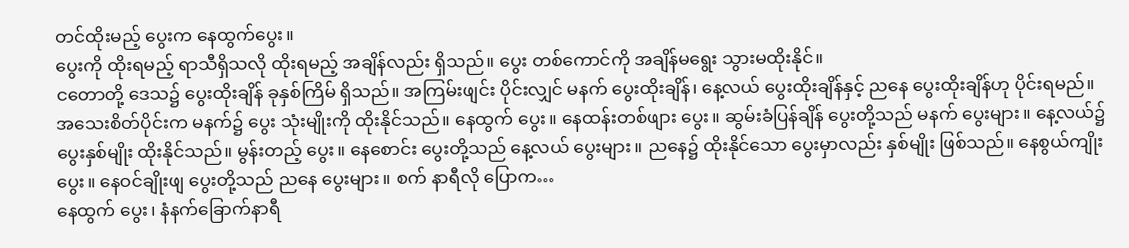တင်ထိုးမည့် ပွေးက နေထွက်ပွေး။
ပွေးကို ထိုးရမည့် ရာသီရှိသလို ထိုးရမည့် အချိန်လည်း ရှိသည်။ ပွေး တစ်ကောင်ကို အချိန်မရွေး သွားမထိုးနိုင်။
ငတောတို့ ဒေသ၌ ပွေးထိုးချိန် ခုနှစ်ကြိမ် ရှိသည်။ အကြမ်းဖျင်း ပိုင်းလျှင် မနက် ပွေးထိုးချိန်၊ နေ့လယ် ပွေးထိုးချိန်နှင့် ညနေ ပွေးထိုးချိန်ဟု ပိုင်းရမည်။
အသေးစိတ်ပိုင်းက မနက်၌ ပွေး သုံးမျိုးကို ထိုးနိုင်သည်။ နေထွက် ပွေး။ နေထန်းတစ်ဖျား ပွေး။ ဆွမ်းခံပြန်ချိန် ပွေးတို့သည် မနက် ပွေးများ။ နေ့လယ်၌ ပွေးနှစ်မျိုး ထိုးနိုင်သည်။ မွန်းတည့် ပွေး။ နေစောင်း ပွေးတို့သည် နေ့လယ် ပွေးများ။ ညနေ၌ ထိုးနိုင်သော ပွေးမှာလည်း နှစ်မျိုး ဖြစ်သည်။ နေစွယ်ကျိုး ပွေး။ နေဝင်ချိုးဖျ ပွေးတို့သည် ညနေ ပွေးများ။ စက် နာရီလို ပြောက…
နေထွက် ပွေး၊ နံနက်ခြောက်နာရီ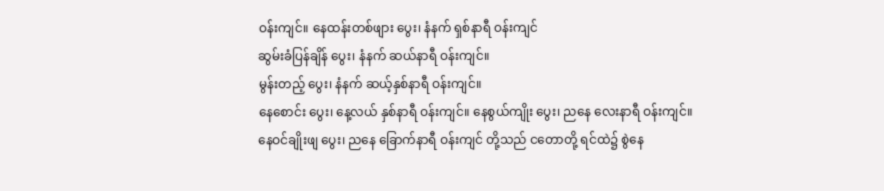ဝန်းကျင်။ နေထန်းတစ်ဖျား ပွေး၊ နံနက် ရှစ်နာရီ ဝန်းကျင်
ဆွမ်းခံပြန်ချိန် ပွေး၊ နံနက် ဆယ်နာရီ ဝန်းကျင်။
မွန်းတည့် ပွေး၊ နံနက် ဆယ့်နှစ်နာရီ ဝန်းကျင်။
နေစောင်း ပွေး၊ နေ့လယ် နှစ်နာရီ ဝန်းကျင်။ နေစွယ်ကျိုး ပွေး၊ ညနေ လေးနာရီ ဝန်းကျင်။
နေဝင်ချိုးဖျ ပွေး၊ ညနေ ခြောက်နာရီ ဝန်းကျင် တို့သည် ငတောတို့ ရင်ထဲ၌ စွဲနေ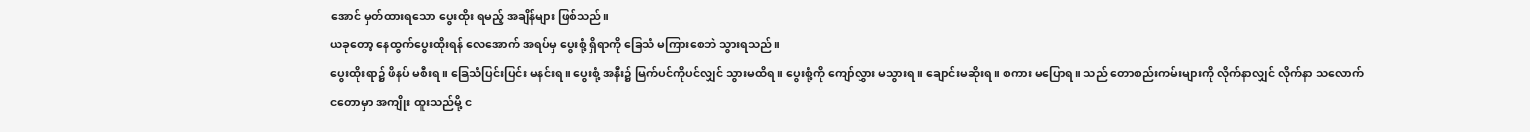အောင် မှတ်ထားရသော ပွေးထိုး ရမည့် အချိန်များ ဖြစ်သည်။
ယခုတော့ နေထွက်ပွေးထိုးရန် လေအောက် အရပ်မှ ပွေးစုံ့ ရှိရာကို ခြေသံ မကြားစေဘဲ သွားရသည်။
ပွေးထိုးရာ၌ ဖိနပ် မစီးရ။ ခြေသံပြင်းပြင်း မနင်းရ။ ပွေးစုံ့ အနီး၌ မြက်ပင်ကိုပင်လျှင် သွားမထိရ။ ပွေးစုံ့ကို ကျော်လွှား မသွားရ။ ချောင်းမဆိုးရ။ စကား မပြောရ။ သည် တောစည်းကမ်းများကို လိုက်နာလျှင် လိုက်နာ သလောက် ငတောမှာ အကျိုး ထူးသည်မို့ င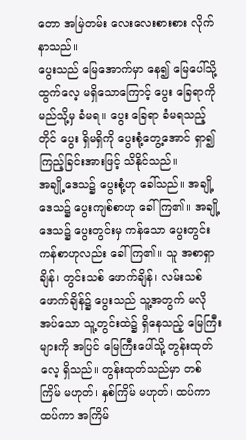တော အမြဲတမ်း လေးလေးစားစား လိုက်နာသည်။
ပွေးသည် မြေအောက်မှာ နေ၍ မြေပေါ်သို့ ထွက်လေ့ မရှိသောကြောင့် ပွေး ခြေရာကို မည်သို့မှ ခံမရ။ ပွေး ခြေရာ ခံမရသည့်တိုင် ပွေး ရှိမရှိကို ပွေးစုံ့တွေ့အောင် ရှာ၍ ကြည့်ခြင်းအားဖြင့် သိနိုင်သည်။
အချို့ဒေသ၌ ပွေးစုံ့ဟု ခေါ်သည်။ အချို့ဒေသ၌ ပွေးကျစ်စာဟု ခေါ်ကြ၏။ အချို့ဒေသ၌ ပွေးတွင်းမှ ကန်သော ပွေးတွင်းကန်စာဟုလည်း ခေါ်ကြ၏။ သူ အစာရှာချိန်၊ တွင်းသစ် ဖောက်ချိန်၊ လမ်းသစ် ဖောက်ချိန်၌ ပွေးသည် သူ့အတွက် မလိုအပ်သော သူ့တွင်းထဲ၌ ရှိနေသည့် မြေကြီးများကို အပြင် မြေကြီးပေါ်သို့ တွန်းထုတ်လေ့ ရှိသည်။ တွန်းထုတ်သည်မှာ တစ်ကြိမ် မဟုတ်၊ နှစ်ကြိမ် မဟုတ်၊ ထပ်ကာ ထပ်ကာ အကြိမ်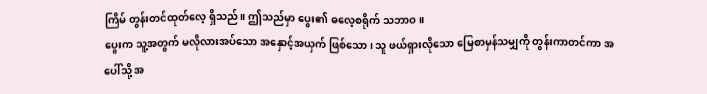ကြိမ် တွန်းတင်ထုတ်လေ့ ရှိသည်။ ဤသည်မှာ ပွေး၏ ဓလေ့စရိုက် သဘာဝ။
ပွေးက သူ့အတွက် မလိုလားအပ်သော အနှောင့်အယှက် ဖြစ်သော၊ သူ ဖယ်ရှားလိုသော မြေစာမှန်သမျှကို တွန်းကာတင်ကာ အပေါ်သို့ အ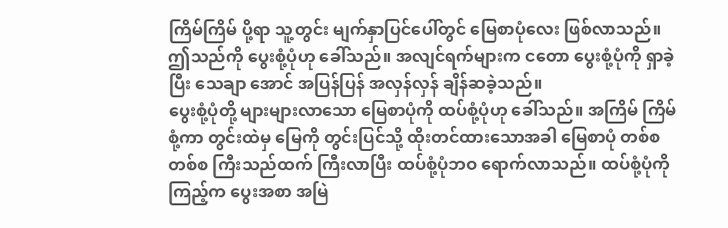ကြိမ်ကြိမ် ပို့ရာ သူ့တွင်း မျက်နှာပြင်ပေါ်တွင် မြေစာပုံလေး ဖြစ်လာသည်။ ဤသည်ကို ပွေးစုံ့ပုံဟု ခေါ်သည်။ အလျင်ရက်များက ငတော ပွေးစုံ့ပုံကို ရှာခဲ့ပြီး သေချာ အောင် အပြန်ပြန် အလှန်လှန် ချိန်ဆခဲ့သည်။
ပွေးစုံ့ပုံတို့ များများလာသော မြေစာပုံကို ထပ်စုံ့ပုံဟု ခေါ်သည်။ အကြိမ် ကြိမ်စုံ့ကာ တွင်းထဲမှ မြေကို တွင်းပြင်သို့ ထိုးတင်ထားသောအခါ မြေစာပုံ တစ်စတစ်စ ကြီးသည်ထက် ကြီးလာပြီး ထပ်စုံ့ပုံဘဝ ရောက်လာသည်။ ထပ်စုံ့ပုံကို ကြည့်က ပွေးအစာ အမြဲ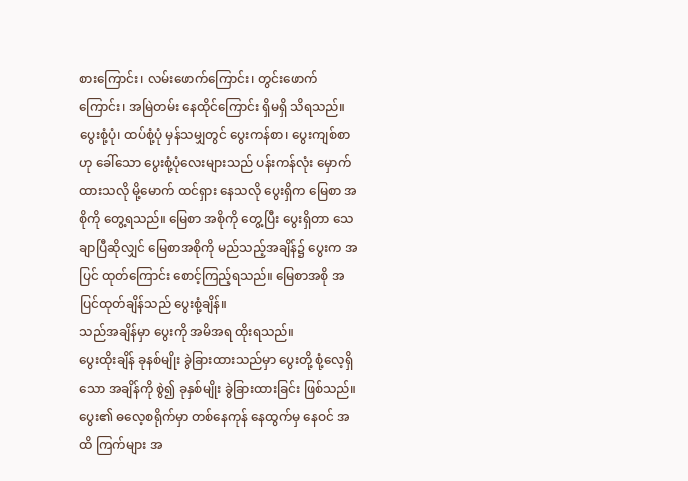စားကြောင်း၊ လမ်းဖောက်ကြောင်း၊ တွင်းဖောက် ကြောင်း၊ အမြဲတမ်း နေထိုင်ကြောင်း ရှိမရှိ သိရသည်။
ပွေးစုံ့ပုံ၊ ထပ်စုံ့ပုံ မှန်သမျှတွင် ပွေးကန်စာ၊ ပွေးကျစ်စာဟု ခေါ်သော ပွေးစုံ့ပုံလေးများသည် ပန်းကန်လုံး မှောက်ထားသလို မို့မောက် ထင်ရှား နေသလို ပွေးရှိက မြေစာ အစိုကို တွေ့ရသည်။ မြေစာ အစိုကို တွေ့ပြီး ပွေးရှိတာ သေချာပြီဆိုလျှင် မြေစာအစိုကို မည်သည့်အချိန်၌ ပွေးက အပြင် ထုတ်ကြောင်း စောင့်ကြည့်ရသည်။ မြေစာအစို အပြင်ထုတ်ချိန်သည် ပွေးစုံ့ချိန်။
သည်အချိန်မှာ ပွေးကို အမိအရ ထိုးရသည်။
ပွေးထိုးချိန် ခုနစ်မျိုး ခွဲခြားထားသည်မှာ ပွေးတို့ စုံ့လေ့ရှိသော အချိန်ကို စွဲ၍ ခုနှစ်မျိုး ခွဲခြားထားခြင်း ဖြစ်သည်။
ပွေး၏ ဓလေ့စရိုက်မှာ တစ်နေကုန် နေထွက်မှ နေဝင် အထိ ကြက်များ အ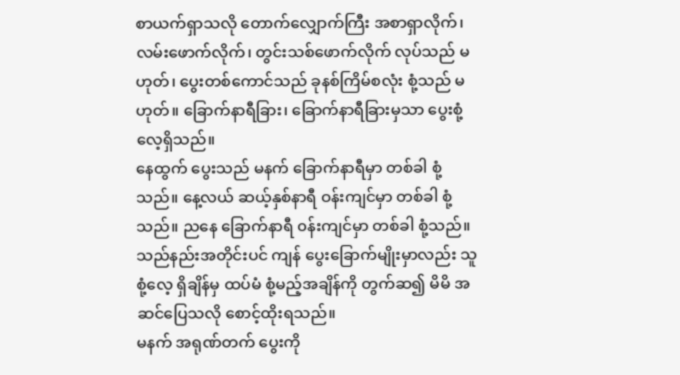စာယက်ရှာသလို တောက်လျှောက်ကြီး အစာရှာလိုက်၊ လမ်းဖောက်လိုက်၊ တွင်းသစ်ဖောက်လိုက် လုပ်သည် မဟုတ်၊ ပွေးတစ်ကောင်သည် ခုနစ်ကြိမ်စလုံး စုံ့သည် မဟုတ်။ ခြောက်နာရီခြား၊ ခြောက်နာရီခြားမှသာ ပွေးစုံ့လေ့ရှိသည်။
နေထွက် ပွေးသည် မနက် ခြောက်နာရီမှာ တစ်ခါ စုံ့သည်။ နေ့လယ် ဆယ့်နှစ်နာရီ ဝန်းကျင်မှာ တစ်ခါ စုံ့သည်။ ညနေ ခြောက်နာရီ ၀န်းကျင်မှာ တစ်ခါ စုံ့သည်။
သည်နည်းအတိုင်းပင် ကျန် ပွေးခြောက်မျိုးမှာလည်း သူစုံ့လေ့ ရှိချိန်မှ ထပ်မံ စုံ့မည့်အချိန်ကို တွက်ဆ၍ မိမိ အဆင်ပြေသလို စောင့်ထိုးရသည်။
မနက် အရုဏ်တက် ပွေးကို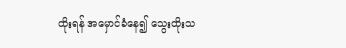ထိုးရန် အမှောင်ခံနေ၍ သွေးထိုးသ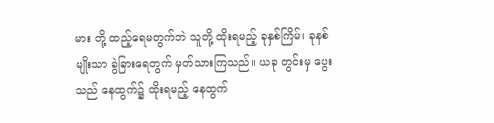မား တို့ ထည့်ရေမတွက်ဘဲ သူတို့ ထိုးရမည့် ခုနှစ်ကြိမ်၊ ခုနစ်မျိုးသာ ခွဲခြားရေတွက် မှတ်သားကြသည်။ ယခု တွင်းမှ ပွေးသည် နေထွက်၌ ထိုးရမည့် နေထွက်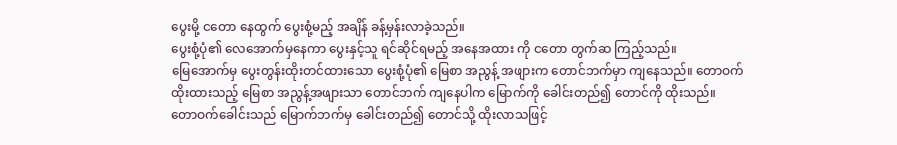ပွေးမို့ ငတော နေထွက် ပွေးစုံ့မည့် အချိန် ခန့်မှန်းလာခဲ့သည်။
ပွေးစုံ့ပုံ၏ လေအောက်မှနေကာ ပွေးနှင့်သူ ရင်ဆိုင်ရမည့် အနေအထား ကို ငတော တွက်ဆ ကြည့်သည်။
မြေအောက်မှ ပွေးတွန်းထိုးတင်ထားသော ပွေးစုံ့ပုံ၏ မြေစာ အညွန့် အဖျားက တောင်ဘက်မှာ ကျနေသည်။ တောဝက် ထိုးထားသည့် မြေစာ အညွန့်အဖျားသာ တောင်ဘက် ကျနေပါက မြောက်ကို ခေါင်းတည်၍ တောင်ကို ထိုးသည်။
တောဝက်ခေါင်းသည် မြောက်ဘက်မှ ခေါင်းတည်၍ တောင်သို့ ထိုးလာသဖြင့်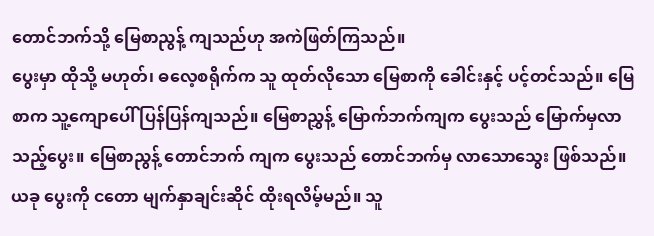တောင်ဘက်သို့ မြေစာညွန့် ကျသည်ဟု အကဲဖြတ်ကြသည်။
ပွေးမှာ ထိုသို့ မဟုတ်၊ ဓလေ့စရိုက်က သူ ထုတ်လိုသော မြေစာကို ခေါင်းနှင့် ပင့်တင်သည်။ မြေစာက သူ့ကျောပေါ် ပြန်ပြန်ကျသည်။ မြေစာညွှန့် မြောက်ဘက်ကျက ပွေးသည် မြောက်မှလာသည့်ပွေး။ မြေစာညွန့် တောင်ဘက် ကျက ပွေးသည် တောင်ဘက်မှ လာသောသွေး ဖြစ်သည်။
ယခု ပွေးကို ငတော မျက်နှာချင်းဆိုင် ထိုးရလိမ့်မည်။ သူ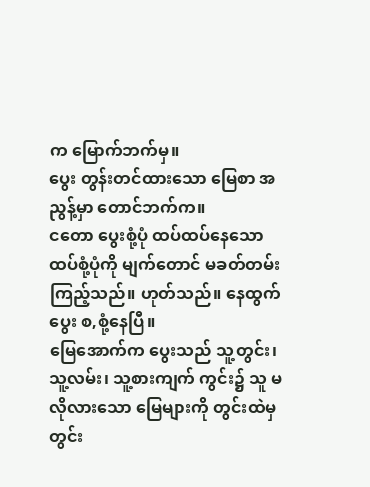က မြောက်ဘက်မှ။
ပွေး တွန်းတင်ထားသော မြေစာ အညွန့်မှာ တောင်ဘက်က။
ငတော ပွေးစုံ့ပုံ ထပ်ထပ်နေသော ထပ်စုံ့ပုံကို မျက်တောင် မခတ်တမ်း ကြည့်သည်။ ဟုတ်သည်။ နေထွက်ပွေး စ,စုံ့နေပြီ။
မြေအောက်က ပွေးသည် သူ့တွင်း၊ သူ့လမ်း၊ သူ့စားကျက် ကွင်း၌ သူ မလိုလားသော မြေများကို တွင်းထဲမှ တွင်း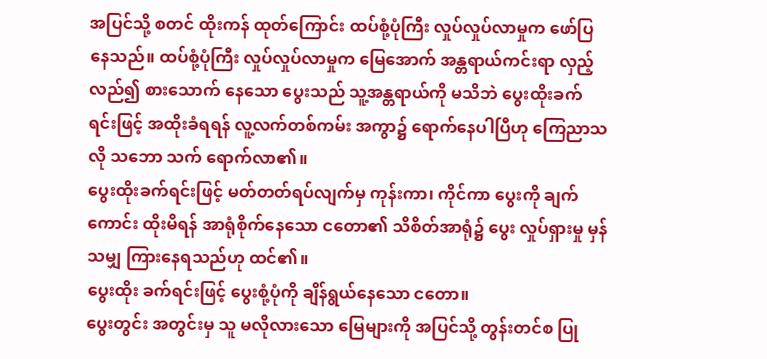အပြင်သို့ စတင် ထိုးကန် ထုတ်ကြောင်း ထပ်စုံ့ပုံကြီး လှုပ်လှုပ်လာမှုက ဖော်ပြနေသည်။ ထပ်စုံ့ပုံကြီး လှုပ်လှုပ်လာမှုက မြေအောက် အန္တရာယ်ကင်းရာ လှည့်လည်၍ စားသောက် နေသော ပွေးသည် သူ့အန္တရာယ်ကို မသိဘဲ ပွေးထိုးခက်ရင်းဖြင့် အထိုးခံရရန် လူ့လက်တစ်ကမ်း အကွာ၌ ရောက်နေပါပြီဟု ကြေညာသလို သဘော သက် ရောက်လာ၏။
ပွေးထိုးခက်ရင်းဖြင့် မတ်တတ်ရပ်လျက်မှ ကုန်းကာ၊ ကိုင်ကာ ပွေးကို ချက်ကောင်း ထိုးမိရန် အာရုံစိုက်နေသော ငတော၏ သိစိတ်အာရုံ၌ ပွေး လှုပ်ရှားမှု မှန်သမျှ ကြားနေရသည်ဟု ထင်၏။
ပွေးထိုး ခက်ရင်းဖြင့် ပွေးစုံ့ပုံကို ချိန်ရွယ်နေသော ငတော။
ပွေးတွင်း အတွင်းမှ သူ မလိုလားသော မြေများကို အပြင်သို့ တွန်းတင်စ ပြု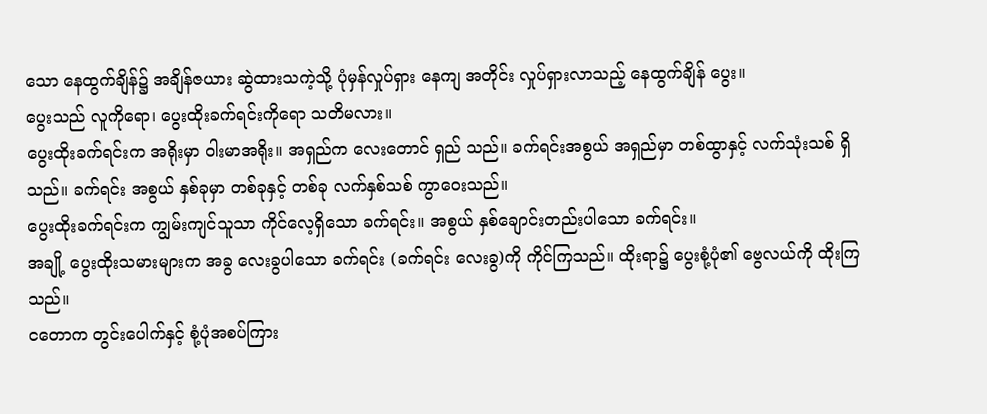သော နေထွက်ချိန်၌ အချိန်ဇယား ဆွဲထားသကဲ့သို့ ပုံမှန်လှုပ်ရှား နေကျ အတိုင်း လှုပ်ရှားလာသည့် နေထွက်ချိန် ပွေး။
ပွေးသည် လူကိုရော၊ ပွေးထိုးခက်ရင်းကိုရော သတိမလား။
ပွေးထိုးခက်ရင်းက အရိုးမှာ ဝါးမာအရိုး။ အရှည်က လေးတောင် ရှည် သည်။ ခက်ရင်းအစွယ် အရှည်မှာ တစ်ထွာနှင့် လက်သုံးသစ် ရှိသည်။ ခက်ရင်း အစွယ် နှစ်ခုမှာ တစ်ခုနှင့် တစ်ခု လက်နှစ်သစ် ကွာဝေးသည်။
ပွေးထိုးခက်ရင်းက ကျွမ်းကျင်သူသာ ကိုင်လေ့ရှိသော ခက်ရင်း။ အစွယ် နှစ်ချောင်းတည်းပါသော ခက်ရင်း။
အချို့ ပွေးထိုးသမားများက အခွ လေးခွပါသော ခက်ရင်း (ခက်ရင်း လေးခွ)ကို ကိုင်ကြသည်။ ထိုးရာ၌ ပွေးစုံ့ပုံ၏ ဗွေလယ်ကို ထိုးကြသည်။
ငတောက တွင်းပေါက်နှင့် စုံ့ပုံအစပ်ကြား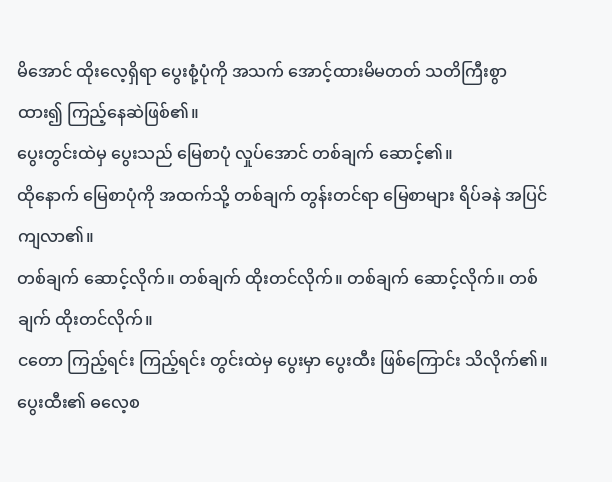မိအောင် ထိုးလေ့ရှိရာ ပွေးစုံ့ပုံကို အသက် အောင့်ထားမိမတတ် သတိကြီးစွာ ထား၍ ကြည့်နေဆဲဖြစ်၏။
ပွေးတွင်းထဲမှ ပွေးသည် မြေစာပုံ လှုပ်အောင် တစ်ချက် ဆောင့်၏။
ထိုနောက် မြေစာပုံကို အထက်သို့ တစ်ချက် တွန်းတင်ရာ မြေစာများ ရိပ်ခနဲ အပြင် ကျလာ၏။
တစ်ချက် ဆောင့်လိုက်။ တစ်ချက် ထိုးတင်လိုက်။ တစ်ချက် ဆောင့်လိုက်။ တစ်ချက် ထိုးတင်လိုက်။
ငတော ကြည့်ရင်း ကြည့်ရင်း တွင်းထဲမှ ပွေးမှာ ပွေးထီး ဖြစ်ကြောင်း သိလိုက်၏။ ပွေးထီး၏ ဓလေ့စ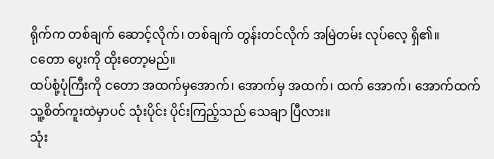ရိုက်က တစ်ချက် ဆောင့်လိုက်၊ တစ်ချက် တွန်းတင်လိုက် အမြဲတမ်း လုပ်လေ့ ရှိ၏။
ငတော ပွေးကို ထိုးတော့မည်။
ထပ်စုံ့ပုံကြီးကို ငတော အထက်မှအောက်၊ အောက်မှ အထက်၊ ထက် အောက်၊ အောက်ထက် သူ့စိတ်ကူးထဲမှာပင် သုံးပိုင်း ပိုင်းကြည့်သည် သေချာ ပြီလား။
သုံး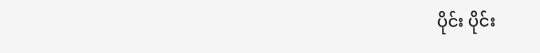ပိုင်း ပိုင်း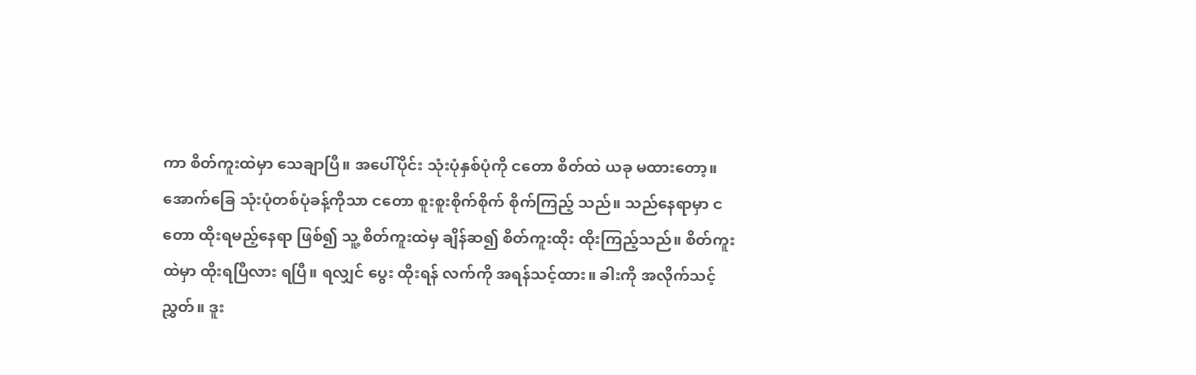ကာ စိတ်ကူးထဲမှာ သေချာပြီ။ အပေါ်ပိုင်း သုံးပုံနှစ်ပုံကို ငတော စိတ်ထဲ ယခု မထားတော့။
အောက်ခြေ သုံးပုံတစ်ပုံခန့်ကိုသာ ငတော စူးစူးစိုက်စိုက် စိုက်ကြည့် သည်။ သည်နေရာမှာ ငတော ထိုးရမည့်နေရာ ဖြစ်၍ သူ့ စိတ်ကူးထဲမှ ချိန်ဆ၍ စိတ်ကူးထိုး ထိုးကြည့်သည်။ စိတ်ကူးထဲမှာ ထိုးရပြီလား ရပြီ။ ရလျှင် ပွေး ထိုးရန် လက်ကို အရန်သင့်ထား။ ခါးကို အလိုက်သင့်ညွှတ်။ ဒူး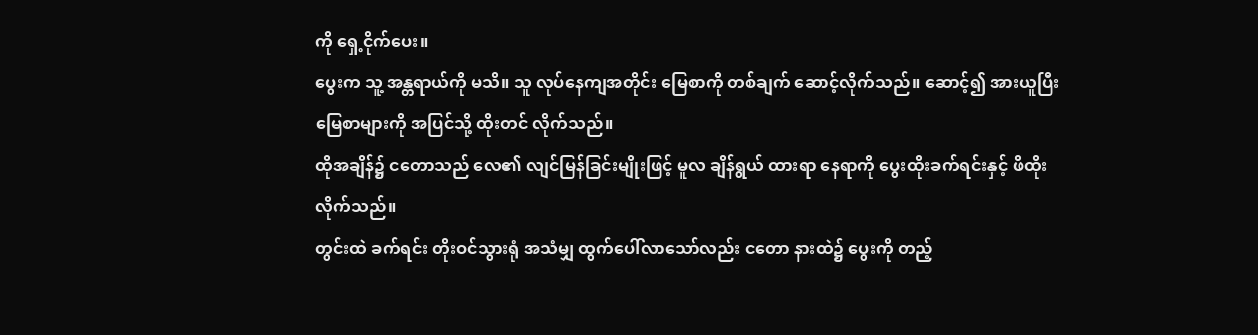ကို ရှေ့ငိုက်ပေး။
ပွေးက သူ့ အန္တရာယ်ကို မသိ။ သူ လုပ်နေကျအတိုင်း မြေစာကို တစ်ချက် ဆောင့်လိုက်သည်။ ဆောင့်၍ အားယူပြီး မြေစာများကို အပြင်သို့ ထိုးတင် လိုက်သည်။
ထိုအချိန်၌ ငတောသည် လေ၏ လျင်မြန်ခြင်းမျိုးဖြင့် မူလ ချိန်ရွယ် ထားရာ နေရာကို ပွေးထိုးခက်ရင်းနှင့် ဖိထိုးလိုက်သည်။
တွင်းထဲ ခက်ရင်း တိုးဝင်သွားရုံ အသံမျှ ထွက်ပေါ်လာသော်လည်း ငတော နားထဲ၌ ပွေးကို တည့်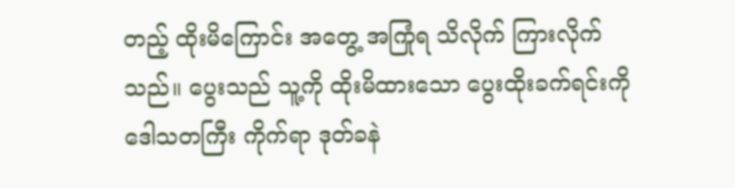တည့် ထိုးမိကြောင်း အတွေ့ အကြုံရ သိလိုက် ကြားလိုက်သည်။ ပွေးသည် သူ့ကို ထိုးမိထားသော ပွေးထိုးခက်ရင်းကို ဒေါသတကြီး ကိုက်ရာ ဒုတ်ခနဲ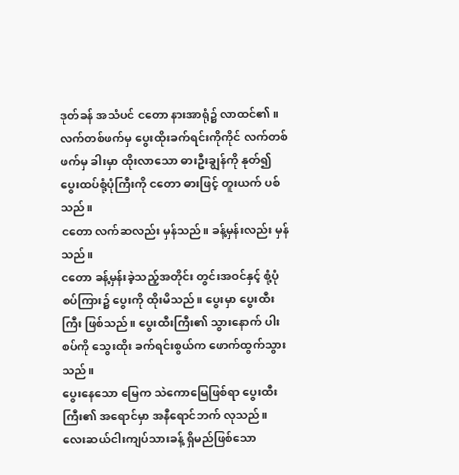ဒုတ်ခန် အသံပင် ငတော နားအာရုံ၌ လာထင်၏။
လက်တစ်ဖက်မှ ပွေးထိုးခက်ရင်းကိုကိုင် လက်တစ်ဖက်မှ ခါးမှာ ထိုးလာသော ဓားဦးချွန်ကို နုတ်၍ ပွေးထပ်စုံ့ပုံကြီးကို ငတော ဓားဖြင့် တူးယက် ပစ်သည်။
ငတော လက်ဆလည်း မှန်သည်။ ခန့်မှန်းလည်း မှန်သည်။
ငတော ခန့်မှန်းခဲ့သည့်အတိုင်း တွင်းအဝင်နှင့် စုံ့ပုံ စပ်ကြား၌ ပွေးကို ထိုးမိသည်။ ပွေးမှာ ပွေးထီးကြီး ဖြစ်သည်။ ပွေးထီးကြီး၏ သွားနောက် ပါးစပ်ကို သွေးထိုး ခက်ရင်းစွယ်က ဖောက်ထွက်သွားသည်။
ပွေးနေသော မြေက သဲကောမြေဖြစ်ရာ ပွေးထီးကြီး၏ အရောင်မှာ အနီရောင်ဘက် လုသည်။
လေးဆယ်ငါးကျပ်သားခန့် ရှိမည်ဖြစ်သော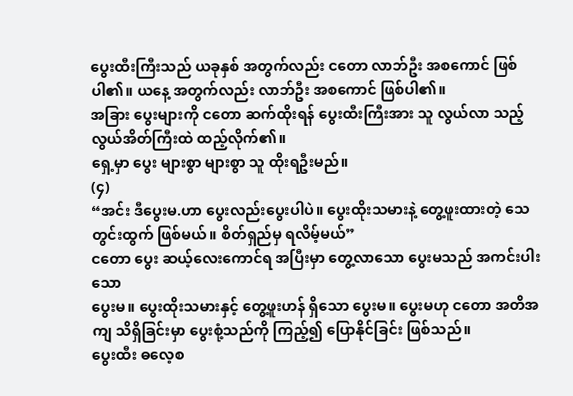ပွေးထီးကြီးသည် ယခုနှစ် အတွက်လည်း ငတော လာဘ်ဦး အစကောင် ဖြစ်ပါ၏။ ယနေ့ အတွက်လည်း လာဘ်ဦး အစကောင် ဖြစ်ပါ၏။
အခြား ပွေးများကို ငတော ဆက်ထိုးရန် ပွေးထီးကြီးအား သူ လွယ်လာ သည့် လွယ်အိတ်ကြီးထဲ ထည့်လိုက်၏။
ရှေ့မှာ ပွေး များစွာ များစွာ သူ ထိုးရဦးမည်။
(၄)
“အင်း ဒီပွေးမ.ဟာ ပွေးလည်းပွေးပါပဲ။ ပွေးထိုးသမားနဲ့ တွေ့ဖူးထားတဲ့ သေတွင်းထွက် ဖြစ်မယ်။ စိတ်ရှည်မှ ရလိမ့်မယ်”
ငတော ပွေး ဆယ့်လေးကောင်ရ အပြီးမှာ တွေ့လာသော ပွေးမသည် အကင်းပါးသော
ပွေးမ။ ပွေးထိုးသမားနှင့် တွေ့ဖူးဟန် ရှိသော ပွေးမ။ ပွေးမဟု ငတော အတိအကျ သိရှိခြင်းမှာ ပွေးစုံ့သည်ကို ကြည့်၍ ပြောနိုင်ခြင်း ဖြစ်သည်။
ပွေးထီး ဓလေ့စ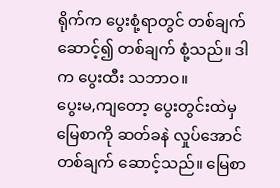ရိုက်က ပွေးစုံ့ရာတွင် တစ်ချက်ဆောင့်၍ တစ်ချက် စုံ့သည်။ ဒါက ပွေးထီး သဘာဝ။
ပွေးမ,ကျတော့ ပွေးတွင်းထဲမှ မြေစာကို ဆတ်ခနဲ လှုပ်အောင် တစ်ချက် ဆောင့်သည်။ မြေစာ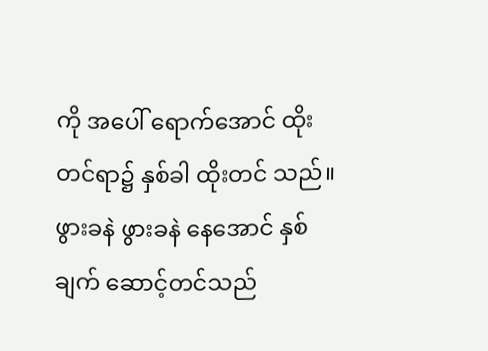ကို အပေါ် ရောက်အောင် ထိုးတင်ရာ၌ နှစ်ခါ ထိုးတင် သည်။ ဖွားခနဲ ဖွားခနဲ နေအောင် နှစ်ချက် ဆောင့်တင်သည်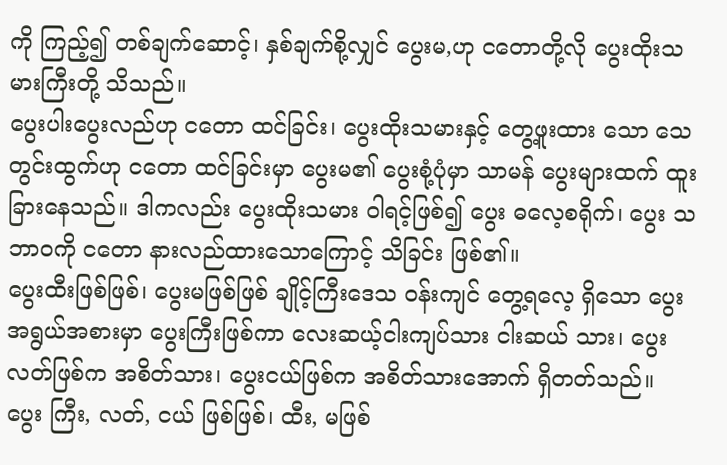ကို ကြည့်၍ တစ်ချက်ဆောင့်၊ နှစ်ချက်စို့လျှင် ပွေးမ,ဟု ငတောတို့လို ပွေးထိုးသမားကြီးတို့ သိသည်။
ပွေးပါးပွေးလည်ဟု ငတော ထင်ခြင်း၊ ပွေးထိုးသမားနှင့် တွေ့ဖူးထား သော သေတွင်းထွက်ဟု ငတော ထင်ခြင်းမှာ ပွေးမ၏ ပွေးစုံ့ပုံမှာ သာမန် ပွေးများထက် ထူးခြားနေသည်။ ဒါကလည်း ပွေးထိုးသမား ဝါရင့်ဖြစ်၍ ပွေး ဓလေ့စရိုက်၊ ပွေး သဘာဝကို ငတော နားလည်ထားသောကြောင့် သိခြင်း ဖြစ်၏။
ပွေးထီးဖြစ်ဖြစ်၊ ပွေးမဖြစ်ဖြစ် ချိုင့်ကြီးဒေသ ဝန်းကျင် တွေ့ရလေ့ ရှိသော ပွေးအရွယ်အစားမှာ ပွေးကြီးဖြစ်ကာ လေးဆယ့်ငါးကျပ်သား ငါးဆယ် သား၊ ပွေးလတ်ဖြစ်က အစိတ်သား၊ ပွေးငယ်ဖြစ်က အစိတ်သားအောက် ရှိတတ်သည်။
ပွေး ကြီး, လတ်, ငယ် ဖြစ်ဖြစ်၊ ထီး, မဖြစ်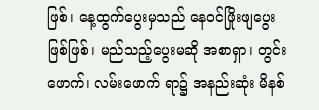ဖြစ်၊ နေ့ထွက်ပွေးမှသည် နေဝင်ဖြိုးဖျပွေးဖြစ်ဖြစ်၊ မည်သည့်ပွေးမဆို အစာရှာ၊ တွင်းဖောက်၊ လမ်းဖောက် ရာ၌ အနည်းဆုံး မိနစ်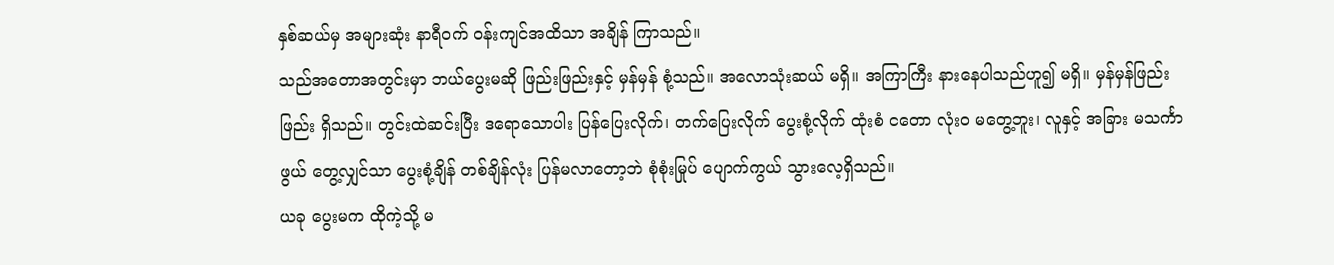နှစ်ဆယ်မှ အများဆုံး နာရီဝက် ဝန်းကျင်အထိသာ အချိန် ကြာသည်။
သည်အတောအတွင်းမှာ ဘယ်ပွေးမဆို ဖြည်းဖြည်းနှင့် မှန်မှန် စုံ့သည်။ အလောသုံးဆယ် မရှိ။ အကြာကြီး နားနေပါသည်ဟူ၍ မရှိ။ မှန်မှန်ဖြည်းဖြည်း ရှိသည်။ တွင်းထဲဆင်းပြီး ဒရောသောပါး ပြန်ပြေးလိုက်၊ တက်ပြေးလိုက် ပွေးစုံ့လိုက် ထုံးစံ ငတော လုံးဝ မတွေ့ဘူး၊ လူနှင့် အခြား မသင်္ကာဖွယ် တွေ့လျှင်သာ ပွေးစုံ့ချိန် တစ်ချိန်လုံး ပြန်မလာတော့ဘဲ စုံစုံးမြုပ် ပျောက်ကွယ် သွားလေ့ရှိသည်။
ယခု ပွေးမက ထိုကဲ့သို့ မ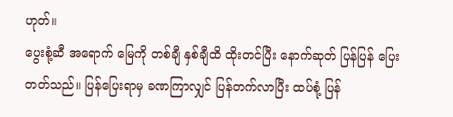ဟုတ်။
ပွေးစုံ့ဆီ အရောက် မြေကို တစ်ချီ နှစ်ချီထိ ထိုးတင်ပြီး နောက်ဆုတ် ပြန်ပြန် ပြေးတတ်သည်။ ပြန်ပြေးရာမှ ခဏကြာလျှင် ပြန်တက်လာပြီး ထပ်စုံ့ ပြန်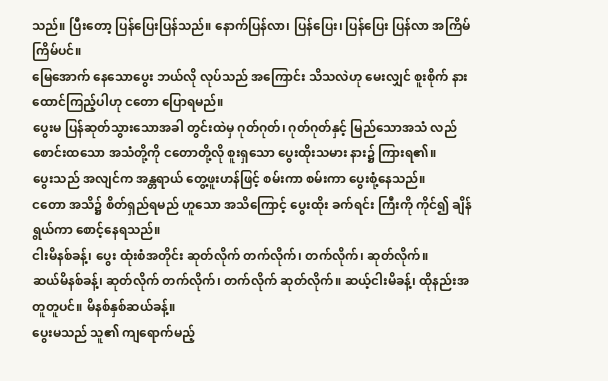သည်။ ပြီးတော့ ပြန်ပြေးပြန်သည်။ နောက်ပြန်လာ၊ ပြန်ပြေး၊ ပြန်ပြေး ပြန်လာ အကြိမ်ကြိမ်ပင်။
မြေအောက် နေသောပွေး ဘယ်လို လုပ်သည် အကြောင်း သိသလဲဟု မေးလျှင် စူးစိုက် နားထောင်ကြည့်ပါဟု ငတော ပြောရမည်။
ပွေးမ ပြန်ဆုတ်သွားသောအခါ တွင်းထဲမှ ဂုတ်ဂုတ်၊ ဂုတ်ဂုတ်နှင့် မြည်သောအသံ လည်စောင်းထသော အသံတို့ကို ငတောတို့လို စူးရှသော ပွေးထိုးသမား နား၌ ကြားရ၏။
ပွေးသည် အလျင်က အန္တရာယ် တွေ့ဖူးဟန်ဖြင့် စမ်းကာ စမ်းကာ ပွေးစုံ့နေသည်။
ငတော အသိ၌ စိတ်ရှည်ရမည် ဟူသော အသိကြောင့် ပွေးထိုး ခက်ရင်း ကြီးကို ကိုင်၍ ချိန်ရွယ်ကာ စောင့်နေရသည်။
ငါးမိနစ်ခန့်၊ ပွေး ထုံးစံအတိုင်း ဆုတ်လိုက် တက်လိုက်၊ တက်လိုက်၊ ဆုတ်လိုက်။
ဆယ်မိနစ်ခန့်၊ ဆုတ်လိုက် တက်လိုက်၊ တက်လိုက် ဆုတ်လိုက်။ ဆယ့်ငါးမိခန့်၊ ထိုနည်းအတူတူပင်။ မိနစ်နှစ်ဆယ်ခန့်။
ပွေးမသည် သူ၏ ကျရောက်မည့်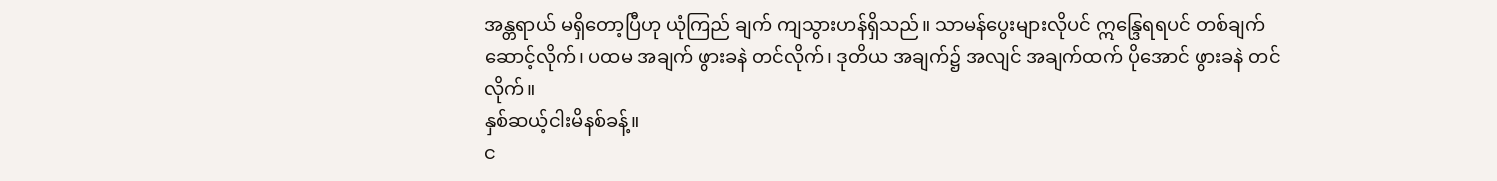အန္တရာယ် မရှိတော့ပြီဟု ယုံကြည် ချက် ကျသွားဟန်ရှိသည်။ သာမန်ပွေးများလိုပင် ဣန္ဒြေရရပင် တစ်ချက် ဆောင့်လိုက်၊ ပထမ အချက် ဖွားခနဲ တင်လိုက်၊ ဒုတိယ အချက်၌ အလျင် အချက်ထက် ပိုအောင် ဖွားခနဲ တင်လိုက်။
နှစ်ဆယ့်ငါးမိနစ်ခန့်။
င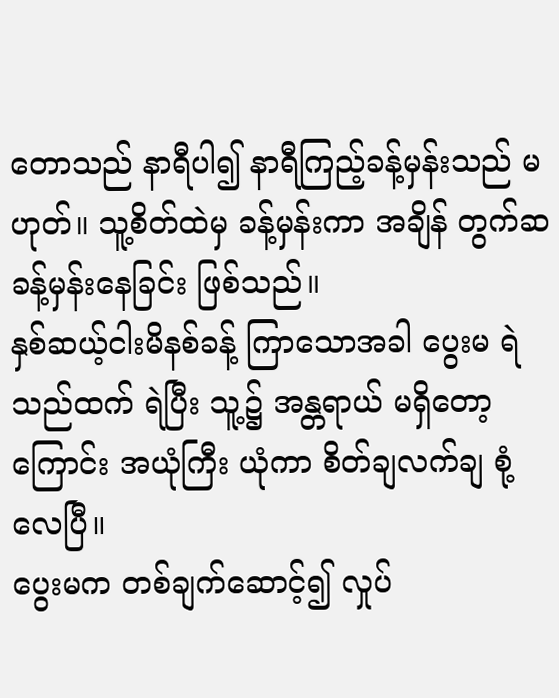တောသည် နာရီပါ၍ နာရီကြည့်ခန့်မှန်းသည် မဟုတ်။ သူ့စိတ်ထဲမှ ခန့်မှန်းကာ အချိန် တွက်ဆ ခန့်မှန်းနေခြင်း ဖြစ်သည်။
နှစ်ဆယ့်ငါးမိနစ်ခန့် ကြာသောအခါ ပွေးမ ရဲသည်ထက် ရဲပြီး သူ့၌ အန္တရာယ် မရှိတော့ကြောင်း အယုံကြီး ယုံကာ စိတ်ချလက်ချ စုံ့လေပြီ။
ပွေးမက တစ်ချက်ဆောင့်၍ လှုပ်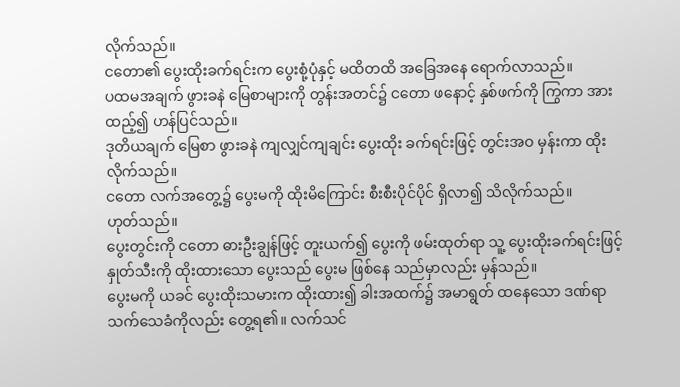လိုက်သည်။
ငတော၏ ပွေးထိုးခက်ရင်းက ပွေးစုံ့ပုံနှင့် မထိတထိ အခြေအနေ ရောက်လာသည်။
ပထမအချက် ဖွားခနဲ မြေစာများကို တွန်းအတင်၌ ငတော ဖနောင့် နှစ်ဖက်ကို ကြွကာ အားထည့်၍ ဟန်ပြင်သည်။
ဒုတိယချက် မြေစာ ဖွားခနဲ ကျလျှင်ကျချင်း ပွေးထိုး ခက်ရင်းဖြင့် တွင်းအဝ မှန်းကာ ထိုးလိုက်သည်။
ငတော လက်အတွေ့၌ ပွေးမကို ထိုးမိကြောင်း စီးစီးပိုင်ပိုင် ရှိလာ၍ သိလိုက်သည်။
ဟုတ်သည်။
ပွေးတွင်းကို ငတော ဓားဦးချွန်ဖြင့် တူးယက်၍ ပွေးကို ဖမ်းထုတ်ရာ သူ့ ပွေးထိုးခက်ရင်းဖြင့် နှုတ်သီးကို ထိုးထားသော ပွေးသည် ပွေးမ ဖြစ်နေ သည်မှာလည်း မှန်သည်။
ပွေးမကို ယခင် ပွေးထိုးသမားက ထိုးထား၍ ခါးအထက်၌ အမာရွတ် ထနေသော ဒဏ်ရာ သက်သေခံကိုလည်း တွေ့ရ၏။ လက်သင်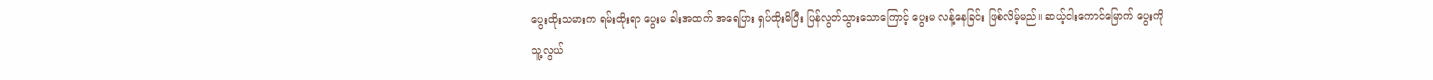ပွေးထိုးသမားက ရမ်းထိုးရာ ပွေးမ ခါးအထက် အရေပြား ရှပ်ထိုးမိပြီး ပြန်လွတ်သွားသောကြောင့် ပွေးမ လန့်နေခြင်း ဖြစ်လိမ့်မည်။ ဆယ့်ငါးကောင်မြောက် ပွေးကို သူ့လွယ်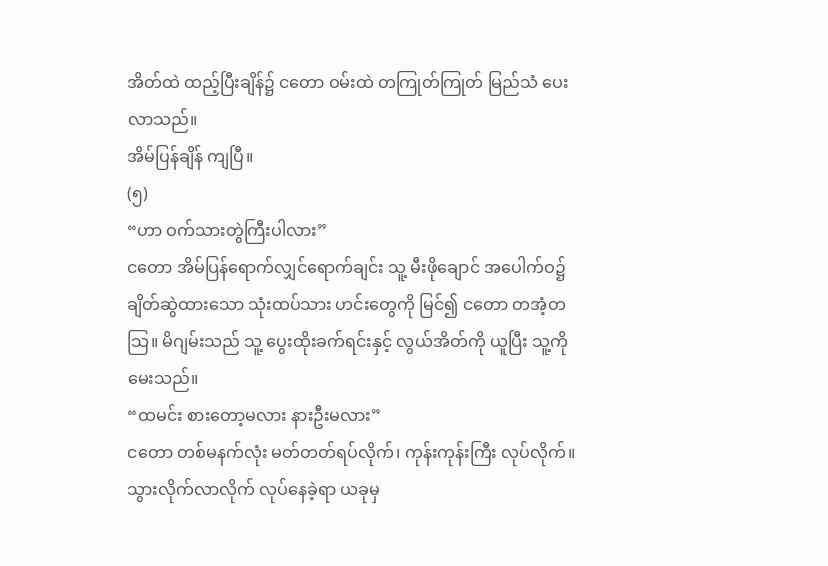အိတ်ထဲ ထည့်ပြီးချိန်၌ ငတော ဝမ်းထဲ တကြုတ်ကြုတ် မြည်သံ ပေးလာသည်။
အိမ်ပြန်ချိန် ကျပြီ။
(၅)
“ဟာ ဝက်သားတွဲကြီးပါလား”
ငတော အိမ်ပြန်ရောက်လျှင်ရောက်ချင်း သူ့ မီးဖိုချောင် အပေါက်ဝ၌ ချိတ်ဆွဲထားသော သုံးထပ်သား ဟင်းတွေကို မြင်၍ ငတော တအံ့တသြ။ မိဂျမ်းသည် သူ့ ပွေးထိုးခက်ရင်းနှင့် လွယ်အိတ်ကို ယူပြီး သူ့ကိုမေးသည်။
“ထမင်း စားတော့မလား နားဦးမလား”
ငတော တစ်မနက်လုံး မတ်တတ်ရပ်လိုက်၊ ကုန်းကုန်းကြီး လုပ်လိုက်။ သွားလိုက်လာလိုက် လုပ်နေခဲ့ရာ ယခုမှ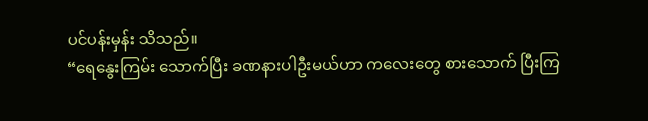ပင်ပန်းမှန်း သိသည်။
“ရေနွေးကြမ်း သောက်ပြီး ခဏနားပါဦးမယ်ဟာ ကလေးတွေ စားသောက် ပြီးကြ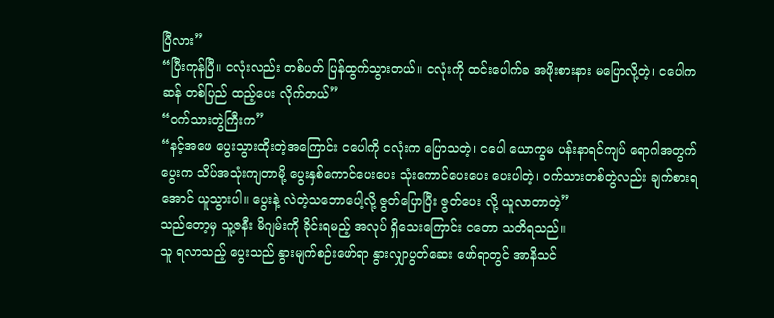ပြီလား”
“ပြီးကုန်ပြီ။ ငလုံးလည်း တစ်ပတ် ပြန်ထွက်သွားတယ်။ ငလုံးကို ထင်းပေါက်ခ အဖိုးစားနား မပြောလို့တဲ့၊ ငပေါက ဆန် တစ်ပြည် ထည့်ပေး လိုက်တယ်”
“ဝက်သားတွဲကြီးက”
“နင့်အဖေ ပွေးသွားထိုးတဲ့အကြောင်း ငပေါကို ငလုံးက ပြောသတဲ့၊ ငပေါ ယောက္ခမ ပန်းနာရင်ကျပ် ရောဂါအတွက် ပွေးက သိပ်အသုံးကျတာမို့ ပွေးနှစ်ကောင်ပေးပေး သုံးကောင်ပေးပေး ပေးပါတဲ့၊ ဝက်သားတစ်တွဲလည်း ချက်စားရအောင် ယူသွားပါ။ ပွေးနဲ့ လဲတဲ့သဘောပေါ့လို့ ဇွတ်ပြောပြီး ဇွတ်ပေး လို့ ယူလာတာတဲ့”
သည်တော့မှ သူ့ဇနီး မိဂျမ်းကို ခိုင်းရမည့် အလုပ် ရှိသေးကြောင်း ငတော သတိရသည်။
သူ ရလာသည့် ပွေးသည် နွားမျက်စဉ်းဖော်ရာ နွားလျှာပွတ်ဆေး ဖော်ရာတွင် အာနိသင်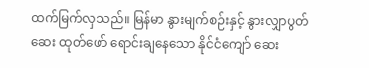ထက်မြက်လှသည်။ မြန်မာ နွားမျက်စဉ်းနှင့် နွားလျှာပွတ် ဆေး ထုတ်ဖော် ရောင်းချနေသော နိုင်ငံကျော် ဆေး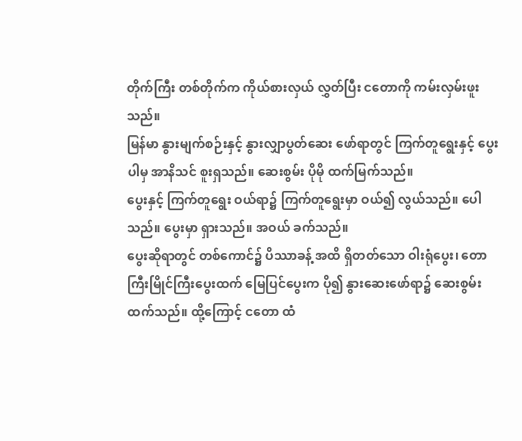တိုက်ကြီး တစ်တိုက်က ကိုယ်စားလှယ် လွှတ်ပြီး ငတောကို ကမ်းလှမ်းဖူးသည်။
မြန်မာ နွားမျက်စဉ်းနှင့် နွားလျှာပွတ်ဆေး ဖော်ရာတွင် ကြက်တူရွေးနှင့် ပွေးပါမှ အာနိသင် စူးရှသည်။ ဆေးစွမ်း ပိုမို ထက်မြက်သည်။
ပွေးနှင့် ကြက်တူရွေး ဝယ်ရာ၌ ကြက်တူရွေးမှာ ဝယ်၍ လွယ်သည်။ ပေါသည်။ ပွေးမှာ ရှားသည်။ အဝယ် ခက်သည်။
ပွေးဆိုရာတွင် တစ်ကောင်၌ ပိဿာခန့် အထိ ရှိတတ်သော ဝါးရုံပွေး၊ တောကြီးမြိုင်ကြီးပွေးထက် မြေပြင်ပွေးက ပို၍ နွားဆေးဖော်ရာ၌ ဆေးစွမ်း ထက်သည်။ ထို့ကြောင့် ငတော ထံ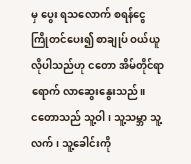မှ ပွေး ရသလောက် စရန်ငွေ ကြိုတင်ပေး၍ စာချုပ် ဝယ်ယူလိုပါသည်ဟု ငတော အိမ်တိုင်ရာရောက် လာဆွေးနွေးသည်။
ငတောသည် သူ့ဝါ၊ သူ့သမ္ဘာ သူ့လက်၊ သူ့ခေါင်းကို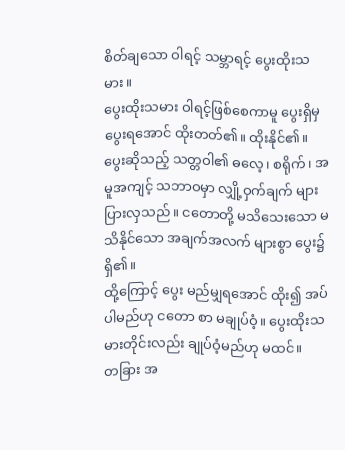စိတ်ချသော ဝါရင့် သမ္ဘာရင့် ပွေးထိုးသမား။
ပွေးထိုးသမား ဝါရင့်ဖြစ်စေကာမူ ပွေးရှိမှ ပွေးရအောင် ထိုးတတ်၏။ ထိုးနိုင်၏။
ပွေးဆိုသည့် သတ္တဝါ၏ ဓလေ့၊ စရိုက်၊ အမူအကျင့် သဘာဝမှာ လျှို့ဝှက်ချက် များပြားလှသည်။ ငတောတို့ မသိသေးသော မသိနိုင်သော အချက်အလက် များစွာ ပွေး၌ရှိ၏။
ထို့ကြောင့် ပွေး မည်မျှရအောင် ထိုး၍ အပ်ပါမည်ဟု ငတော စာ မချုပ်ဝံ့။ ပွေးထိုးသမားတိုင်းလည်း ချုပ်ဝံ့မည်ဟု မထင်။
တခြား အ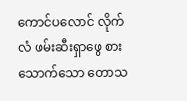ကောင်ပလောင် လိုက်လံ ဖမ်းဆီးရှာဖွေ စားသောက်သော တောသ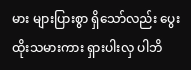မား များပြားစွာ ရှိသော်လည်း ပွေးထိုးသမားကား ရှားပါးလှ ပါဘိ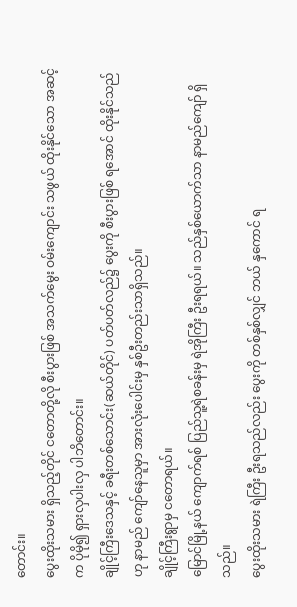တောင်း။
ပွေးထိုးသမား ရှိသည့်တိုင် ငတောတို့လို စီးပွားဖြစ် အသက်မွေး ဝမ်းကျောင်း သဖွယ် ထိုးနိုင်သော အဆင့်က ပိုမို၍ ရှားလှပါးလှ ပါဘိတောင်း။
ချိုင့်ကြီးဒေသနှင့် ခရီးတစ်သောင်း(ဆယ်တိုင်) ပတ်ပတ်လည်၌ ပွေးကို စီးပွားဖြစ် ရအောင် ထိုးနိုင်သည်ဟု နာမည် ကျော်နေသူမှာ အားလုံးပေါင်းမှ နှစ်ဦးတည်းသာရှိသည်။
ချိုင့်ကြီးရွာမှ ငတောရယ်။
မြောင်မြို့နယ် ကျောက်ရစ် ပြည်သူ့ရဲစခန်းမှ ရဲအိုကြီး ဦးရရယ်။ သည်နှစ်ယောက်သာ နာမည်ကျော် ရှိသည်။
ပွေးထိုးသမား ရဲကြီး ဦးရသည်လည်း ပွေးကို တစ်နှစ်လျှင် ဘယ် နှကောင် ရ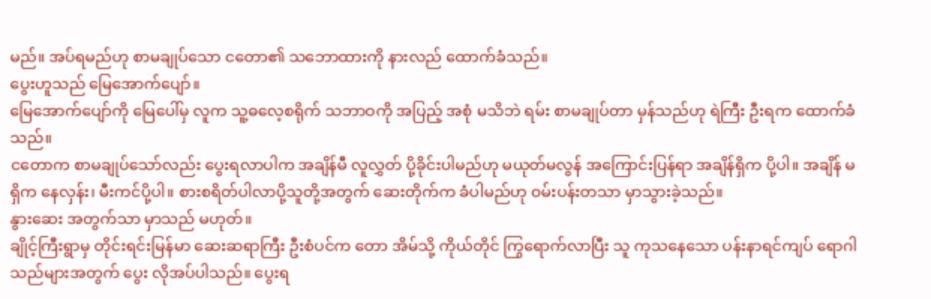မည်။ အပ်ရမည်ဟု စာမချုပ်သော ငတော၏ သဘောထားကို နားလည် ထောက်ခံသည်။
ပွေးဟူသည် မြေအောက်ပျော်။
မြေအောက်ပျော်ကို မြေပေါ်မှ လူက သူ့ဓလေ့စရိုက် သဘာဝကို အပြည့် အစုံ မသိဘဲ ရမ်း စာမချုပ်တာ မှန်သည်ဟု ရဲကြီး ဦးရက ထောက်ခံသည်။
ငတောက စာမချုပ်သော်လည်း ပွေးရလာပါက အချိန်မီ လူလွှတ် ပို့ခိုင်းပါမည်ဟု မယုတ်မလွန် အကြောင်းပြန်ရာ အချိန်ရှိက ပို့ပါ။ အချိန် မရှိက နေလှန်း၊ မီးကင်ပို့ပါ။ စားစရိတ်ပါလာပို့သူတို့အတွက် ဆေးတိုက်က ခံပါမည်ဟု ဝမ်းပန်းတသာ မှာသွားခဲ့သည်။
နွားဆေး အတွက်သာ မှာသည် မဟုတ်။
ချိုင့်ကြီးရွာမှ တိုင်းရင်းမြန်မာ ဆေးဆရာကြီး ဦးစံပင်က တော အိမ်သို့ ကိုယ်တိုင် ကြွရောက်လာပြီး သူ ကုသနေသော ပန်းနာရင်ကျပ် ရောဂါ သည်များအတွက် ပွေး လိုအပ်ပါသည်။ ပွေးရ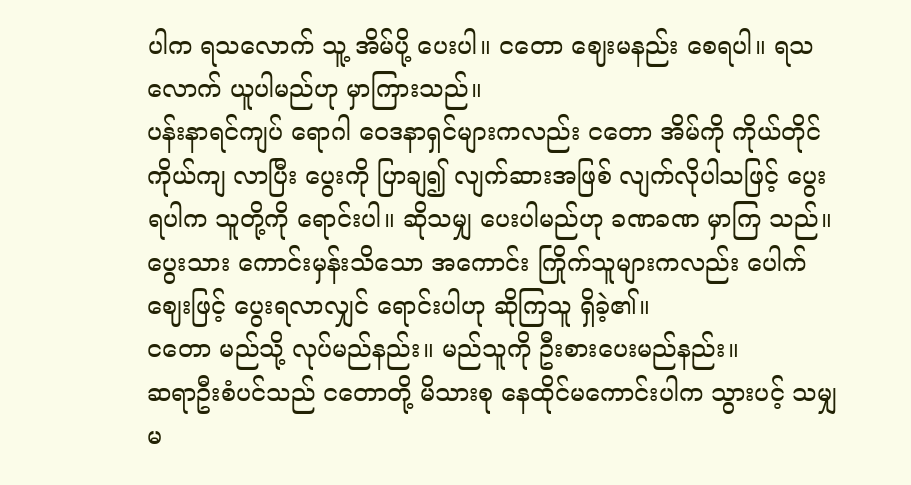ပါက ရသလောက် သူ့ အိမ်ပို့ ပေးပါ။ ငတော ဈေးမနည်း စေရပါ။ ရသလောက် ယူပါမည်ဟု မှာကြားသည်။
ပန်းနာရင်ကျပ် ရောဂါ ဝေဒနာရှင်များကလည်း ငတော အိမ်ကို ကိုယ်တိုင်ကိုယ်ကျ လာပြီး ပွေးကို ပြာချ၍ လျက်ဆားအဖြစ် လျက်လိုပါသဖြင့် ပွေးရပါက သူတို့ကို ရောင်းပါ။ ဆိုသမျှ ပေးပါမည်ဟု ခဏခဏ မှာကြ သည်။
ပွေးသား ကောင်းမှန်းသိသော အကောင်း ကြိုက်သူများကလည်း ပေါက်ဈေးဖြင့် ပွေးရလာလျှင် ရောင်းပါဟု ဆိုကြသူ ရှိခဲ့၏။
ငတော မည်သို့ လုပ်မည်နည်း။ မည်သူကို ဦးစားပေးမည်နည်း။
ဆရာဦးစံပင်သည် ငတောတို့ မိသားစု နေထိုင်မကောင်းပါက သွားပင့် သမျှ မ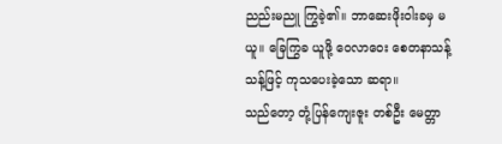ညည်းမညူ ကြွခဲ့၏။ ဘာဆေးဖိုးဝါးခမှ မယူ။ ခြေကြွခ ယူဖို့ ဝေလာဝေး စေတနာသန့်သန့်ဖြင့် ကုသပေးခဲ့သော ဆရာ။
သည်တော့ တုံ့ပြန်ကျေးဇူး တစ်ဦး မေတ္တာ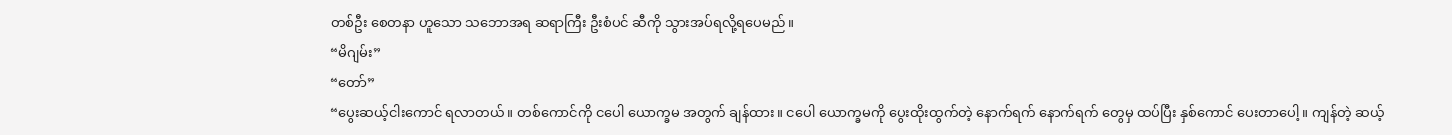တစ်ဦး စေတနာ ဟူသော သဘောအရ ဆရာကြီး ဦးစံပင် ဆီကို သွားအပ်ရလို့ရပေမည်။
“မိဂျမ်း”
“တော်”
“ပွေးဆယ့်ငါးကောင် ရလာတယ်။ တစ်ကောင်ကို ငပေါ ယောက္ခမ အတွက် ချန်ထား။ ငပေါ ယောက္ခမကို ပွေးထိုးထွက်တဲ့ နောက်ရက် နောက်ရက် တွေမှ ထပ်ပြီး နှစ်ကောင် ပေးတာပေါ့။ ကျန်တဲ့ ဆယ့်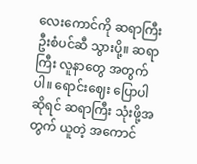လေးကောင်ကို ဆရာကြီး ဦးစံပင်ဆီ သွားပို့။ ဆရာကြီး လူနာတွေ အတွက်ပါ။ ရောင်းဈေး ပြောပါဆိုရင် ဆရာကြီး သုံးဖို့အတွက် ယူတဲ့ အကောင်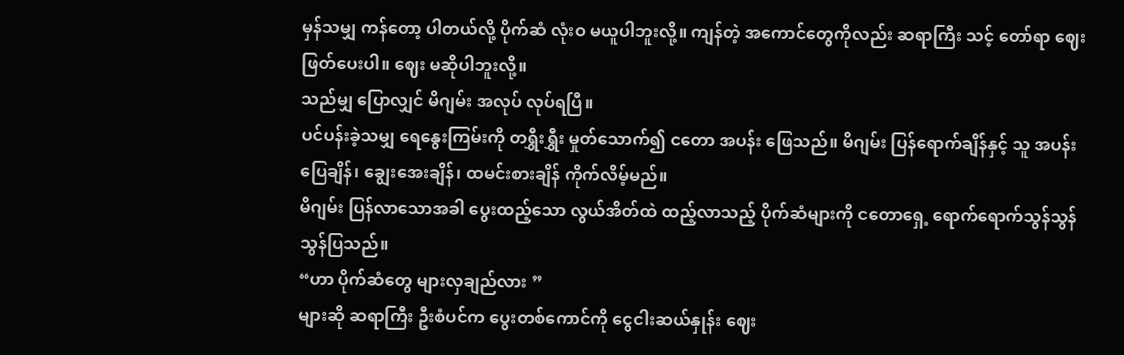မှန်သမျှ ကန်တော့ ပါတယ်လို့ ပိုက်ဆံ လုံးဝ မယူပါဘူးလို့။ ကျန်တဲ့ အကောင်တွေကိုလည်း ဆရာကြီး သင့် တော်ရာ ဈေး ဖြတ်ပေးပါ။ ဈေး မဆိုပါဘူးလို့။
သည်မျှ ပြောလျှင် မိဂျမ်း အလုပ် လုပ်ရပြီ။
ပင်ပန်းခဲ့သမျှ ရေနွေးကြမ်းကို တရွှီးရွှီး မှုတ်သောက်၍ ငတော အပန်း ဖြေသည်။ မိဂျမ်း ပြန်ရောက်ချိန်နှင့် သူ အပန်းပြေချိန်၊ ချွေးအေးချိန်၊ ထမင်းစားချိန် ကိုက်လိမ့်မည်။
မိဂျမ်း ပြန်လာသောအခါ ပွေးထည့်သော လွယ်အိတ်ထဲ ထည့်လာသည့် ပိုက်ဆံများကို ငတောရှေ့ ရောက်ရောက်သွန်သွန် သွန်ပြသည်။
“ဟာ ပိုက်ဆံတွေ များလှချည်လား ”
များဆို ဆရာကြီး ဦးစံပင်က ပွေးတစ်ကောင်ကို ငွေငါးဆယ်နှုန်း ဈေး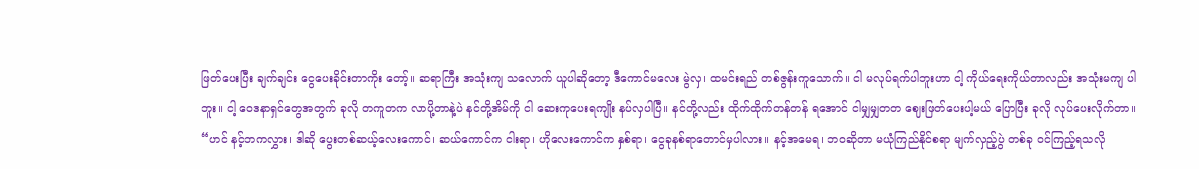ဖြတ်ပေးပြီး ချက်ချင်း ငွေပေးခိုင်းတာကိုး တော့်။ ဆရာကြီး အသုံးကျ သလောက် ယူပါဆိုတော့ ဒီကောင်မလေး မွဲလှ၊ ထမင်းရည် တစ်ဇွန်းကူသောက်။ ငါ မလုပ်ရက်ပါဘူးဟာ ငါ့ ကိုယ်ရေးကိုယ်တာလည်း အသုံးမကျ ပါဘူး။ ငါ့ ဝေဒနာရှင်တွေအတွက် ခုလို တကူတက လာပို့တာနဲ့ပဲ နင်တို့အိမ်ကို ငါ ဆေးကုပေးရကျိုး နပ်လှပါပြီ။ နင်တို့လည်း ထိုက်ထိုက်တန်တန် ရအောင် ငါမျှမျှတတ ဈေးဖြတ်ပေးပါ့မယ် ပြောပြီး ခုလို လုပ်ပေးလိုက်တာ။
“ဟင် နင့်ဘကလွှား၊ ဒါဆို ပွေးတစ်ဆယ့်လေးကောင်၊ ဆယ်ကောင်က ငါးရာ၊ ဟိုလေးကောင်က နှစ်ရာ၊ ငွေခုနစ်ရာတောင်မှပါလား။ နင့်အမေရ၊ ဘဝဆိုတာ မယုံကြည်နိုင်စရာ မျက်လှည့်ပွဲ တစ်ခု ဝင်ကြည့်ရသလို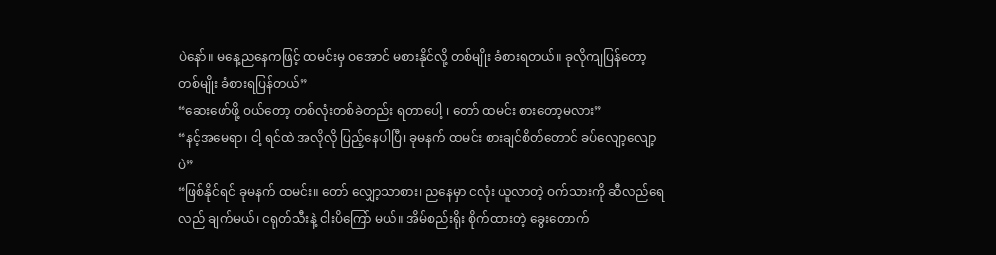ပဲနော်။ မနေ့ညနေကဖြင့် ထမင်းမှ ဝအောင် မစားနိုင်လို့ တစ်မျိုး ခံစားရတယ်။ ခုလိုကျပြန်တော့ တစ်မျိုး ခံစားရပြန်တယ်”
“ဆေးဖော်ဖို့ ဝယ်တော့ တစ်လုံးတစ်ခဲတည်း ရတာပေါ့ ၊ တော် ထမင်း စားတော့မလား”
“နင့်အမေရာ၊ ငါ့ ရင်ထဲ အလိုလို ပြည့်နေပါပြီ၊ ခုမနက် ထမင်း စားချင်စိတ်တောင် ခပ်လျော့လျော့ပဲ”
“ဖြစ်နိုင်ရင် ခုမနက် ထမင်း။ တော် လျှော့သာစား၊ ညနေမှာ ငလုံး ယူလာတဲ့ ဝက်သားကို ဆီလည်ရေလည် ချက်မယ်၊ ငရုတ်သီးနဲ့ ငါးပိကြော် မယ်။ အိမ်စည်းရိုး စိုက်ထားတဲ့ ခွေးတောက်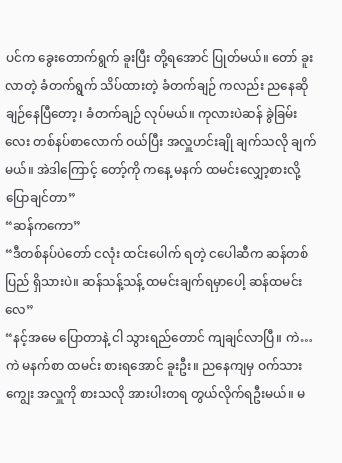ပင်က ခွေးတောက်ရွက် ခူးပြီး တို့ရအောင် ပြုတ်မယ်။ တော် ခူးလာတဲ့ ခံတက်ရွက် သိပ်ထားတဲ့ ခံတက်ချဉ် ကလည်း ညနေဆို ချဉ်နေပြီတော့၊ ခံတက်ချဉ် လုပ်မယ်။ ကုလားပဲဆန် ခွဲခြမ်းလေး တစ်နပ်စာလောက် ဝယ်ပြီး အလှူဟင်းချို ချက်သလို ချက်မယ်။ အဲဒါကြောင့် တော့်ကို ကနေ့ မနက် ထမင်းလျှော့စားလို့ ပြောချင်တာ”
“ဆန်ကကော”
“ဒီတစ်နပ်ပဲတော် ငလုံး ထင်းပေါက် ရတဲ့ ငပေါဆီက ဆန်တစ်ပြည် ရှိသားပဲ။ ဆန်သန့်သန့် ထမင်းချက်ရမှာပေါ့ ဆန်ထမင်းလေ”
“နင့်အမေ ပြောတာနဲ့ ငါ သွားရည်တောင် ကျချင်လာပြီ။ ကဲ…ကဲ မနက်စာ ထမင်း စားရအောင် ခူးဦး။ ညနေကျမှ ဝက်သားကျွေး အလှူကို စားသလို အားပါးတရ တွယ်လိုက်ရဦးမယ်။ မ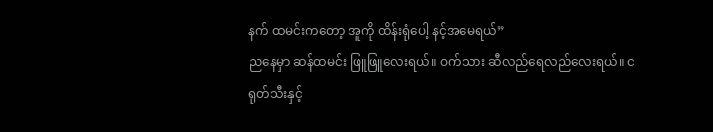နက် ထမင်းကတော့ အူကို ထိန်းရုံပေါ့ နင့်အမေရယ်”
ညနေမှာ ဆန်ထမင်း ဖြူဖြူလေးရယ်။ ဝက်သား ဆီလည်ရေလည်လေးရယ်။ ငရုတ်သီးနှင့်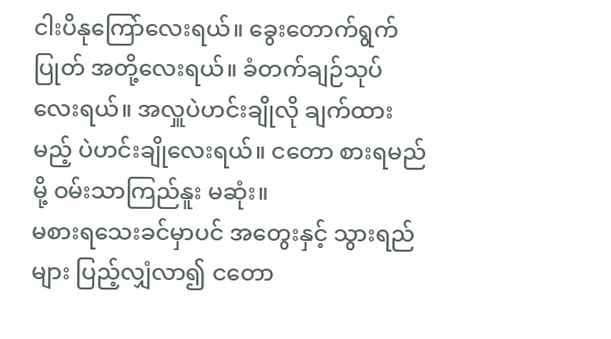ငါးပိနုကြော်လေးရယ်။ ခွေးတောက်ရွက်ပြုတ် အတို့လေးရယ်။ ခံတက်ချဉ်သုပ် လေးရယ်။ အလှူပဲဟင်းချိုလို ချက်ထားမည့် ပဲဟင်းချိုလေးရယ်။ ငတော စားရမည်မို့ ဝမ်းသာကြည်နူး မဆုံး။
မစားရသေးခင်မှာပင် အတွေးနှင့် သွားရည်များ ပြည့်လျှံလာ၍ ငတော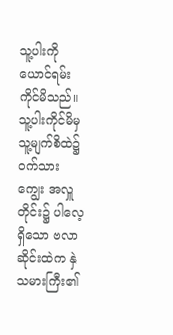သူ့ပါးကို ယောင်ရမ်းကိုင်မိသည်။
သူ့ပါးကိုင်မိမှ သူ့မျက်စိထဲ၌ ဝက်သားကျွေး အလှူတိုင်း၌ ပါလေ့ ရှိသော ဗလာဆိုင်းထဲက နှဲသမားကြီး၏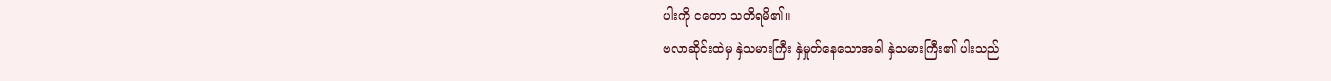ပါးကို ငတော သတိရမိ၏။
ဗလာဆိုင်းထဲမှ နှဲသမားကြီး နှဲမှုတ်နေသောအခါ နှဲသမားကြီး၏ ပါးသည်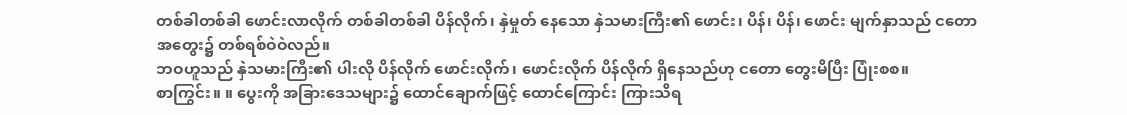တစ်ခါတစ်ခါ ဖောင်းလာလိုက် တစ်ခါတစ်ခါ ပိန်လိုက်၊ နှဲမှုတ် နေသော နှဲသမားကြီး၏ ဖောင်း၊ ပိန်၊ ပိန်၊ ဖောင်း မျက်နှာသည် ငတော အတွေး၌ တစ်ရစ်ဝဲဝဲလည်။
ဘဝဟူသည် နှဲသမားကြီး၏ ပါးလို ပိန်လိုက် ဖောင်းလိုက်၊ ဖောင်းလိုက် ပိန်လိုက် ရှိနေသည်ဟု ငတော တွေးမိပြီး ပြုံးစစ။
စာကြွင်း။ ။ ပွေးကို အခြားဒေသများ၌ ထောင်ချောက်ဖြင့် ထောင်ကြောင်း ကြားသိရ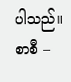ပါသည်။
စာစီ –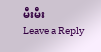မီးမီး
Leave a Reply